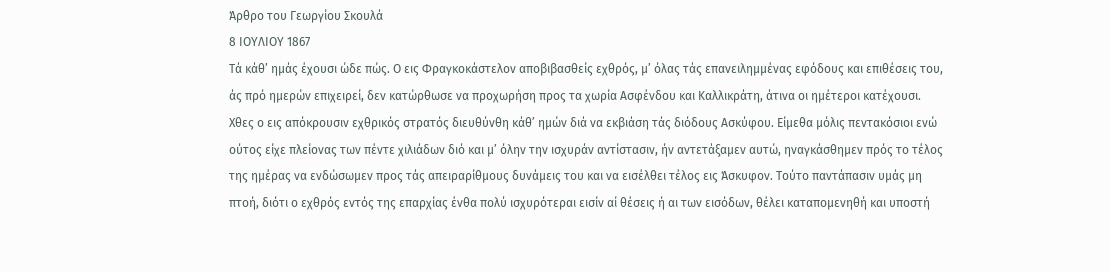Άρθρο του Γεωργίου Σκουλά
8 ΙΟΥΛΙΟΥ 1867
Τά κάθ’ ημάς έχουσι ώδε πώς. Ο εις Φραγκοκάστελον αποβιβασθείς εχθρός, μ’ όλας τάς επανειλημμένας εφόδους και επιθέσεις του, άς πρό ημερών επιχειρεί, δεν κατώρθωσε να προχωρήση προς τα χωρία Ασφένδου και Καλλικράτη, άτινα οι ημέτεροι κατέχουσι.
Χθες ο εις απόκρουσιν εχθρικός στρατός διευθύνθη κάθ’ ημών διά να εκβιάση τάς διόδους Ασκύφου. Είμεθα μόλις πεντακόσιοι ενώ ούτος είχε πλείονας των πέντε χιλιάδων διό και μ’ όλην την ισχυράν αντίστασιν, ήν αντετάξαμεν αυτώ, ηναγκάσθημεν πρός το τέλος της ημέρας να ενδώσωμεν προς τάς απειραρίθμους δυνάμεις του και να εισέλθει τέλος εις Άσκυφον. Τούτο παντάπασιν υμάς μη πτοή, διότι ο εχθρός εντός της επαρχίας ένθα πολύ ισχυρότεραι εισίν αί θέσεις ή αι των εισόδων, θέλει καταπομενηθή και υποστή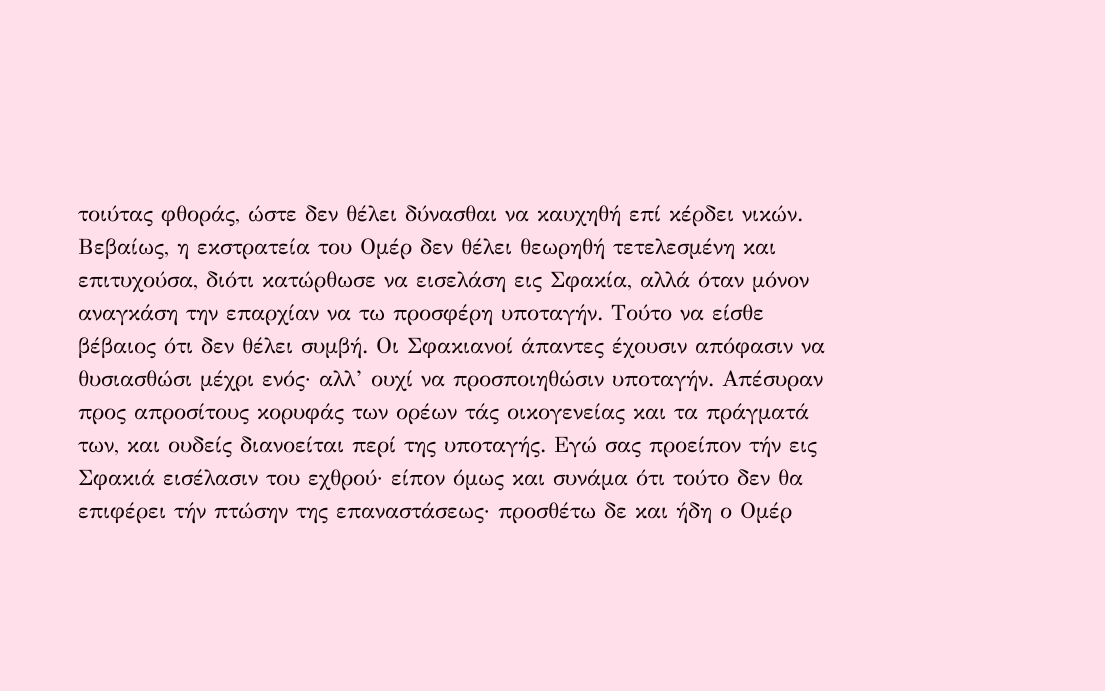τοιύτας φθοράς, ώστε δεν θέλει δύνασθαι να καυχηθή επί κέρδει νικών.
Βεβαίως, η εκστρατεία του Ομέρ δεν θέλει θεωρηθή τετελεσμένη και επιτυχούσα, διότι κατώρθωσε να εισελάση εις Σφακία, αλλά όταν μόνον αναγκάση την επαρχίαν να τω προσφέρη υποταγήν. Τούτο να είσθε βέβαιος ότι δεν θέλει συμβή. Οι Σφακιανοί άπαντες έχουσιν απόφασιν να θυσιασθώσι μέχρι ενός· αλλ’ ουχί να προσποιηθώσιν υποταγήν. Απέσυραν προς απροσίτους κορυφάς των ορέων τάς οικογενείας και τα πράγματά των, και ουδείς διανοείται περί της υποταγής. Εγώ σας προείπον τήν εις Σφακιά εισέλασιν του εχθρού· είπον όμως και συνάμα ότι τούτο δεν θα επιφέρει τήν πτώσην της επαναστάσεως· προσθέτω δε και ήδη ο Ομέρ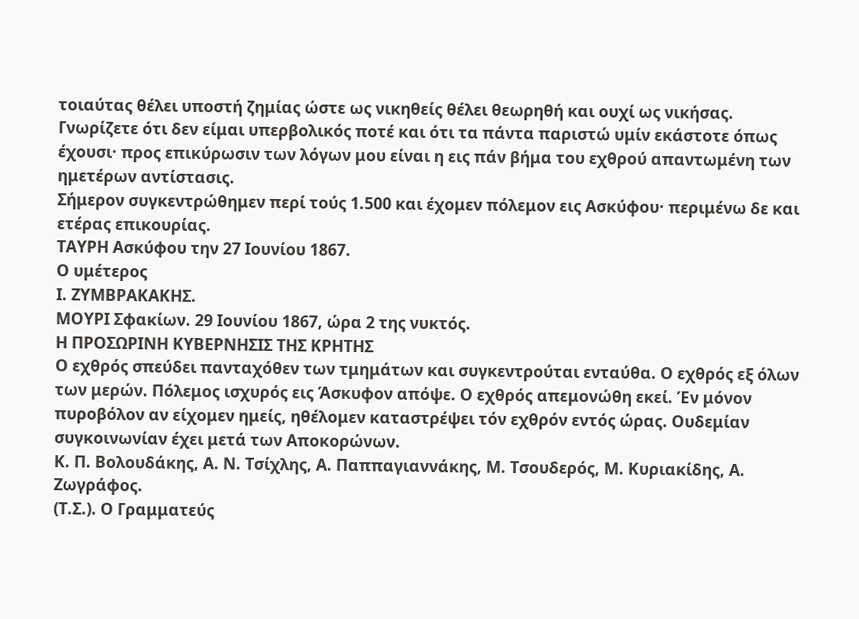τοιαύτας θέλει υποστή ζημίας ώστε ως νικηθείς θέλει θεωρηθή και ουχί ως νικήσας.
Γνωρίζετε ότι δεν είμαι υπερβολικός ποτέ και ότι τα πάντα παριστώ υμίν εκάστοτε όπως έχουσι· προς επικύρωσιν των λόγων μου είναι η εις πάν βήμα του εχθρού απαντωμένη των ημετέρων αντίστασις.
Σήμερον συγκεντρώθημεν περί τούς 1.500 και έχομεν πόλεμον εις Ασκύφου· περιμένω δε και ετέρας επικουρίας.
ΤΑΥΡΗ Ασκύφου την 27 Ιουνίου 1867.
Ο υμέτερος
Ι. ΖΥΜΒΡΑΚΑΚΗΣ.
ΜΟΥΡΙ Σφακίων. 29 Ιουνίου 1867, ώρα 2 της νυκτός.
Η ΠΡΟΣΩΡΙΝΗ ΚΥΒΕΡΝΗΣΙΣ ΤΗΣ ΚΡΗΤΗΣ
Ο εχθρός σπεύδει πανταχόθεν των τμημάτων και συγκεντρούται ενταύθα. Ο εχθρός εξ όλων των μερών. Πόλεμος ισχυρός εις Άσκυφον απόψε. Ο εχθρός απεμονώθη εκεί. Έν μόνον πυροβόλον αν είχομεν ημείς, ηθέλομεν καταστρέψει τόν εχθρόν εντός ώρας. Ουδεμίαν συγκοινωνίαν έχει μετά των Αποκορώνων.
Κ. Π. Βολουδάκης, Α. Ν. Τσίχλης, Α. Παππαγιαννάκης, Μ. Τσουδερός, Μ. Κυριακίδης, Α. Ζωγράφος.
(Τ.Σ.). Ο Γραμματεύς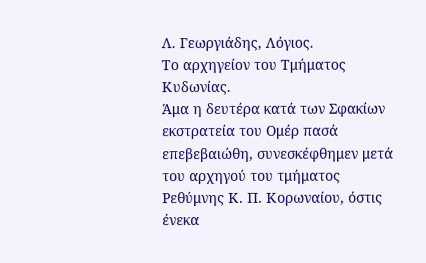Λ. Γεωργιάδης, Λόγιος.
Το αρχηγείον του Τμήματος Κυδωνίας.
Άμα η δευτέρα κατά των Σφακίων εκστρατεία του Ομέρ πασά επεβεβαιώθη, συνεσκέφθημεν μετά του αρχηγού του τμήματος Ρεθύμνης Κ. Π. Κορωναίου, όστις ένεκα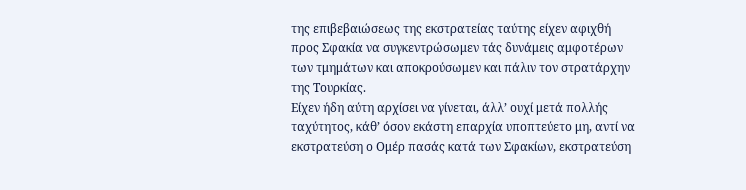της επιβεβαιώσεως της εκστρατείας ταύτης είχεν αφιχθή προς Σφακία να συγκεντρώσωμεν τάς δυνάμεις αμφοτέρων των τμημάτων και αποκρούσωμεν και πάλιν τον στρατάρχην της Τουρκίας.
Είχεν ήδη αύτη αρχίσει να γίνεται, άλλ’ ουχί μετά πολλής ταχύτητος, κάθ’ όσον εκάστη επαρχία υποπτεύετο μη, αντί να εκστρατεύση ο Ομέρ πασάς κατά των Σφακίων, εκστρατεύση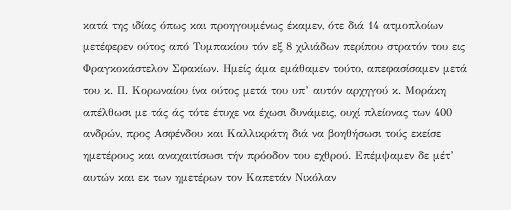κατά της ιδίας όπως και προηγουμένως έκαμεν, ότε διά 14 ατμοπλοίων μετέφερεν ούτος από Τυμπακίου τόν εξ 8 χιλιάδων περίπου στρατόν του εις Φραγκοκάστελον Σφακίων. Ημείς άμα εμάθαμεν τούτο, απεφασίσαμεν μετά του κ. Π. Κορωναίου ίνα ούτος μετά του υπ’ αυτόν αρχηγού κ. Μοράκη απέλθωσι με τάς άς τότε έτυχε να έχωσι δυνάμεις, ουχί πλείονας των 400 ανδρών, προς Ασφένδου και Καλλικράτη διά να βοηθήσωσι τούς εκείσε ημετέρους και αναχαιτίσωσι τήν πρόοδον του εχθρού. Επέμψαμεν δε μέτ’ αυτών και εκ των ημετέρων τον Καπετάν Νικόλαν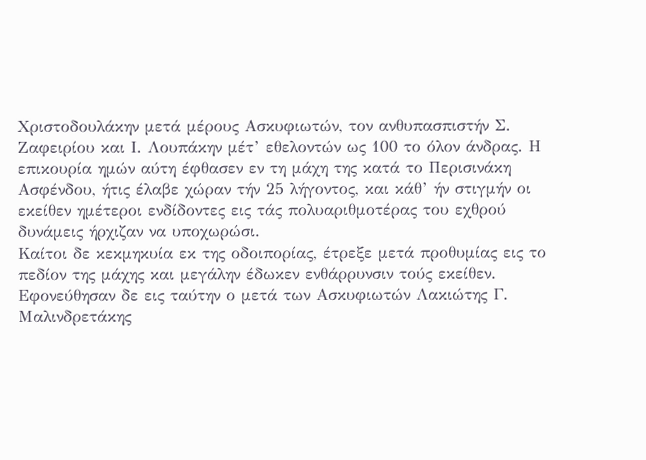Χριστοδουλάκην μετά μέρους Ασκυφιωτών, τον ανθυπασπιστήν Σ. Ζαφειρίου και Ι. Λουπάκην μέτ’ εθελοντών ως 100 το όλον άνδρας. Η επικουρία ημών αύτη έφθασεν εν τη μάχη της κατά το Περισινάκη Ασφένδου, ήτις έλαβε χώραν τήν 25 λήγοντος, και κάθ’ ήν στιγμήν οι εκείθεν ημέτεροι ενδίδοντες εις τάς πολυαριθμοτέρας του εχθρού δυνάμεις ήρχιζαν να υποχωρώσι.
Καίτοι δε κεκμηκυία εκ της οδοιπορίας, έτρεξε μετά προθυμίας εις το πεδίον της μάχης και μεγάλην έδωκεν ενθάρρυνσιν τούς εκείθεν. Εφονεύθησαν δε εις ταύτην ο μετά των Ασκυφιωτών Λακιώτης Γ. Μαλινδρετάκης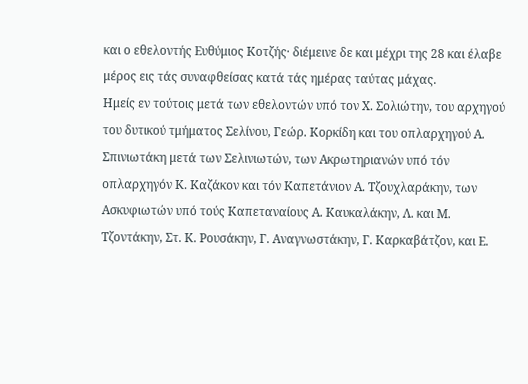και ο εθελοντής Ευθύμιος Κοτζής· διέμεινε δε και μέχρι της 28 και έλαβε μέρος εις τάς συναφθείσας κατά τάς ημέρας ταύτας μάχας.
Ημείς εν τούτοις μετά των εθελοντών υπό τον Χ. Σολιώτην, του αρχηγού του δυτικού τμήματος Σελίνου, Γεώρ. Κορκίδη και του οπλαρχηγού Α. Σπινιωτάκη μετά των Σελινιωτών, των Ακρωτηριανών υπό τόν οπλαρχηγόν Κ. Καζάκον και τόν Καπετάνιον Α. Τζουχλαράκην, των Ασκυφιωτών υπό τούς Καπεταναίους Α. Καυκαλάκην, Λ. και Μ. Τζοντάκην, Στ. Κ. Ρουσάκην, Γ. Αναγνωστάκην, Γ. Καρκαβάτζον, και Ε.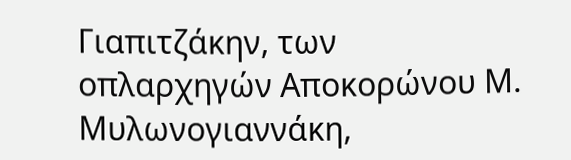Γιαπιτζάκην, των οπλαρχηγών Αποκορώνου Μ. Μυλωνογιαννάκη,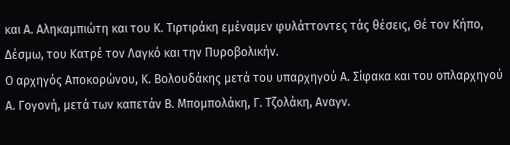και Α. Αληκαμπιώτη και του Κ. Τιρτιράκη εμέναμεν φυλάττοντες τάς θέσεις, Θέ τον Κήπο, Δέσμω, του Κατρέ τον Λαγκό και την Πυροβολικήν.
Ο αρχηγός Αποκορώνου, Κ. Βολουδάκης μετά του υπαρχηγού Α. Σίφακα και του οπλαρχηγού Α. Γογονή, μετά των καπετάν Β. Μπομπολάκη, Γ. Τζολάκη, Αναγν.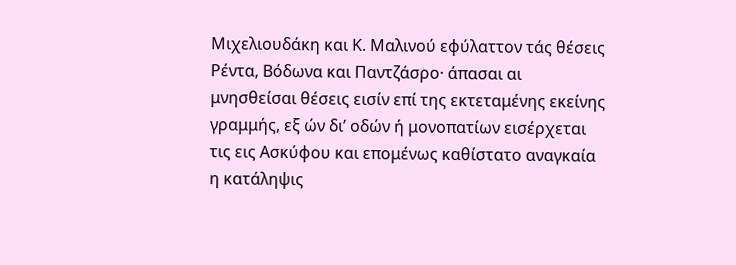Μιχελιουδάκη και Κ. Μαλινού εφύλαττον τάς θέσεις Ρέντα, Βόδωνα και Παντζάσρο· άπασαι αι μνησθείσαι θέσεις εισίν επί της εκτεταμένης εκείνης γραμμής, εξ ών δι’ οδών ή μονοπατίων εισέρχεται τις εις Ασκύφου και επομένως καθίστατο αναγκαία η κατάληψις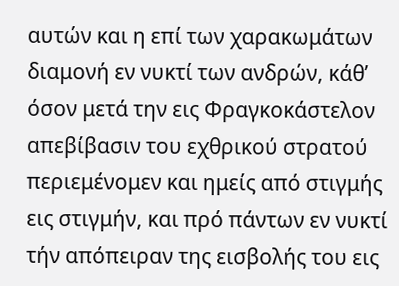αυτών και η επί των χαρακωμάτων διαμονή εν νυκτί των ανδρών, κάθ’ όσον μετά την εις Φραγκοκάστελον απεβίβασιν του εχθρικού στρατού περιεμένομεν και ημείς από στιγμής εις στιγμήν, και πρό πάντων εν νυκτί τήν απόπειραν της εισβολής του εις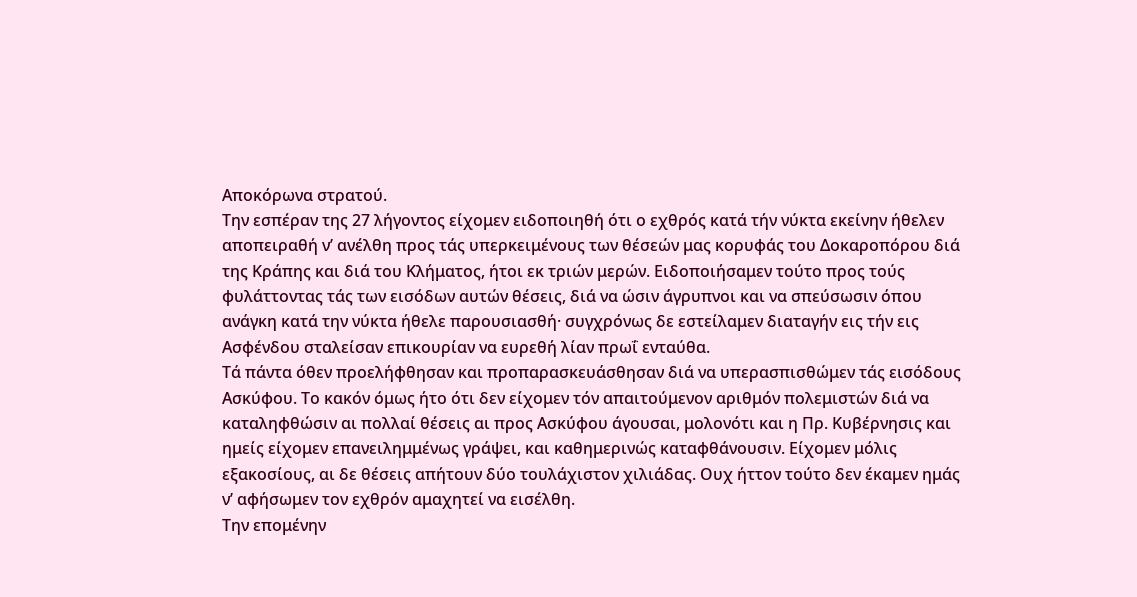Αποκόρωνα στρατού.
Την εσπέραν της 27 λήγοντος είχομεν ειδοποιηθή ότι ο εχθρός κατά τήν νύκτα εκείνην ήθελεν αποπειραθή ν’ ανέλθη προς τάς υπερκειμένους των θέσεών μας κορυφάς του Δοκαροπόρου διά της Κράπης και διά του Κλήματος, ήτοι εκ τριών μερών. Ειδοποιήσαμεν τούτο προς τούς φυλάττοντας τάς των εισόδων αυτών θέσεις, διά να ώσιν άγρυπνοι και να σπεύσωσιν όπου ανάγκη κατά την νύκτα ήθελε παρουσιασθή· συγχρόνως δε εστείλαμεν διαταγήν εις τήν εις Ασφένδου σταλείσαν επικουρίαν να ευρεθή λίαν πρωΐ ενταύθα.
Tά πάντα όθεν προελήφθησαν και προπαρασκευάσθησαν διά να υπερασπισθώμεν τάς εισόδους Ασκύφου. Το κακόν όμως ήτο ότι δεν είχομεν τόν απαιτούμενον αριθμόν πολεμιστών διά να καταληφθώσιν αι πολλαί θέσεις αι προς Ασκύφου άγουσαι, μολονότι και η Πρ. Κυβέρνησις και ημείς είχομεν επανειλημμένως γράψει, και καθημερινώς καταφθάνουσιν. Είχομεν μόλις εξακοσίους, αι δε θέσεις απήτουν δύο τουλάχιστον χιλιάδας. Ουχ ήττον τούτο δεν έκαμεν ημάς ν’ αφήσωμεν τον εχθρόν αμαχητεί να εισέλθη.
Την επομένην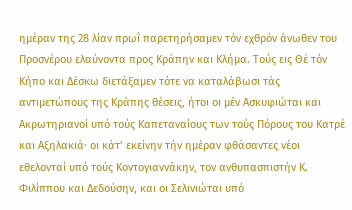ημέραν της 28 λίαν πρωΐ παρετηρήσαμεν τόν εχθρόν άνωθεν του Προσνέρου ελαύνοντα προς Κράπην και Κλήμα. Τούς εις Θέ τόν Κήπο και Δέσκω διετάξαμεν τότε να καταλάβωσι τάς αντιμετώπους της Κράπης θέσεις, ήτοι οι μέν Ασκυφιώται και Ακρωτηριανοί υπό τούς Καπεταναίους των τούς Πόρους του Κατρέ και Αξηλακιά· οι κάτ’ εκείνην τήν ημέραν φθάσαντες νέοι εθελονταί υπό τούς Κοντογιαννάκην, τον ανθυπασπιστήν Κ. Φιλίππου και Δεδούσην, και οι Σελινιώται υπό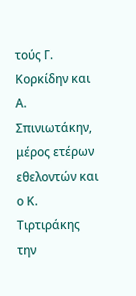τούς Γ. Κορκίδην και Α. Σπινιωτάκην, μέρος ετέρων εθελοντών και ο Κ. Τιρτιράκης την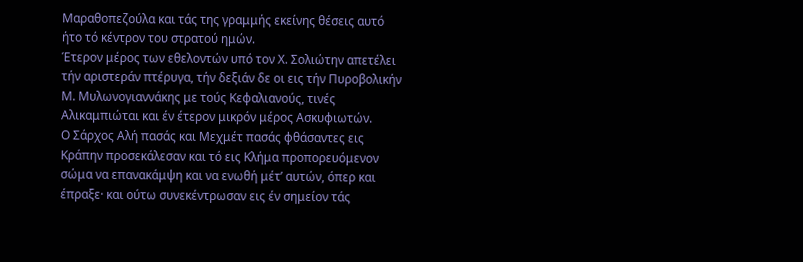Μαραθοπεζούλα και τάς της γραμμής εκείνης θέσεις αυτό ήτο τό κέντρον του στρατού ημών.
Έτερον μέρος των εθελοντών υπό τον Χ. Σολιώτην απετέλει τήν αριστεράν πτέρυγα, τήν δεξιάν δε οι εις τήν Πυροβολικήν Μ. Μυλωνογιαννάκης με τούς Κεφαλιανούς, τινές Αλικαμπιώται και έν έτερον μικρόν μέρος Ασκυφιωτών.
Ο Σάρχος Αλή πασάς και Μεχμέτ πασάς φθάσαντες εις Κράπην προσεκάλεσαν και τό εις Κλήμα προπορευόμενον σώμα να επανακάμψη και να ενωθή μέτ’ αυτών, όπερ και έπραξε· και ούτω συνεκέντρωσαν εις έν σημείον τάς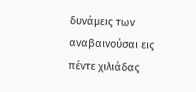δυνάμεις των αναβαινούσαι εις πέντε χιλιάδας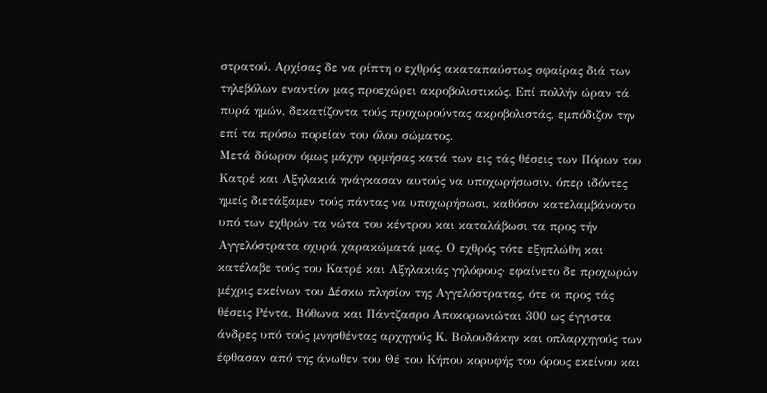στρατού. Αρχίσας δε να ρίπτη ο εχθρός ακαταπαύστως σφαίρας διά των τηλεβόλων εναντίον μας προεχώρει ακροβολιστικώς. Επί πολλήν ώραν τά πυρά ημών, δεκατίζοντα τούς προχωρούντας ακροβολιστάς, εμπόδιζον την επί τα πρόσω πορείαν του όλου σώματος.
Μετά δύωρον όμως μάχην ορμήσας κατά των εις τάς θέσεις των Πόρων του Κατρέ και Αξηλακιά ηνάγκασαν αυτούς να υποχωρήσωσιν, όπερ ιδόντες ημείς διετάξαμεν τούς πάντας να υποχωρήσωσι, καθόσον κατελαμβάνοντο υπό των εχθρών τα νώτα του κέντρου και καταλάβωσι τα προς τήν Αγγελόστρατα οχυρά χαρακώματά μας. Ο εχθρός τότε εξηπλώθη και κατέλαβε τούς του Κατρέ και Αξηλακιάς γηλόφους· εφαίνετο δε προχωρών μέχρις εκείνων του Δέσκω πλησίον της Αγγελόστρατας, ότε οι προς τάς θέσεις Ρέντα, Βόθωνα και Πάντζασρο Αποκορωνιώται 300 ως έγγιστα άνδρες υπό τούς μνησθέντας αρχηγούς Κ. Βολουδάκην και οπλαρχηγούς των έφθασαν από της άνωθεν του Θέ του Κήπου κορυφής του όρους εκείνου και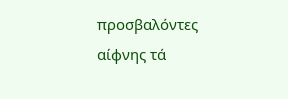προσβαλόντες αίφνης τά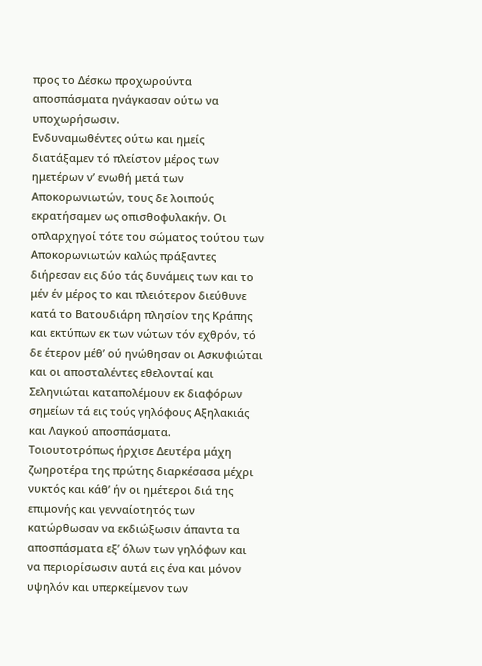προς το Δέσκω προχωρούντα αποσπάσματα ηνάγκασαν ούτω να υποχωρήσωσιν.
Ενδυναμωθέντες ούτω και ημείς διατάξαμεν τό πλείστον μέρος των ημετέρων ν’ ενωθή μετά των Αποκορωνιωτών, τους δε λοιπούς εκρατήσαμεν ως οπισθοφυλακήν. Οι οπλαρχηγοί τότε του σώματος τούτου των Αποκορωνιωτών καλώς πράξαντες διήρεσαν εις δύο τάς δυνάμεις των και το μέν έν μέρος το και πλειότερον διεύθυνε κατά το Βατουδιάρη πλησίον της Κράπης και εκτύπων εκ των νώτων τόν εχθρόν, τό δε έτερον μέθ’ ού ηνώθησαν οι Ασκυφιώται και οι αποσταλέντες εθελονταί και Σεληνιώται καταπολέμουν εκ διαφόρων σημείων τά εις τούς γηλόφους Αξηλακιάς και Λαγκού αποσπάσματα.
Τοιουτοτρόπως ήρχισε Δευτέρα μάχη ζωηροτέρα της πρώτης διαρκέσασα μέχρι νυκτός και κάθ’ ήν οι ημέτεροι διά της επιμονής και γενναίοτητός των κατώρθωσαν να εκδιώξωσιν άπαντα τα αποσπάσματα εξ’ όλων των γηλόφων και να περιορίσωσιν αυτά εις ένα και μόνον υψηλόν και υπερκείμενον των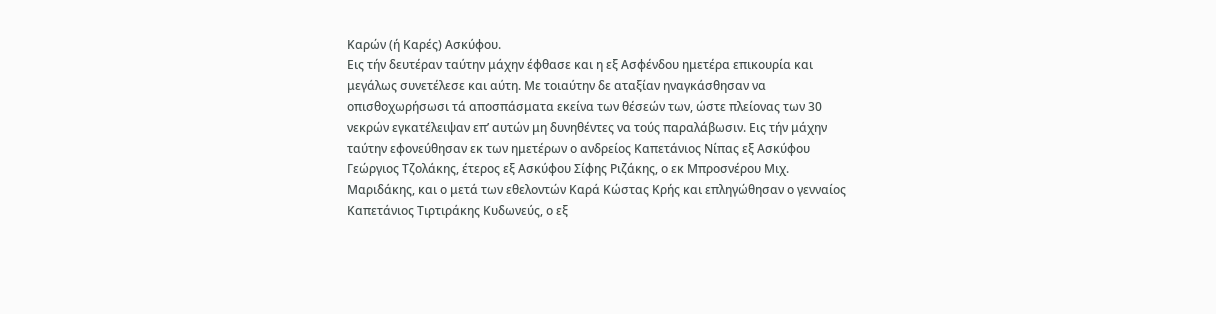Καρών (ή Καρές) Ασκύφου.
Εις τήν δευτέραν ταύτην μάχην έφθασε και η εξ Ασφένδου ημετέρα επικουρία και μεγάλως συνετέλεσε και αύτη. Με τοιαύτην δε αταξίαν ηναγκάσθησαν να οπισθοχωρήσωσι τά αποσπάσματα εκείνα των θέσεών των, ώστε πλείονας των 30 νεκρών εγκατέλειψαν επ’ αυτών μη δυνηθέντες να τούς παραλάβωσιν. Εις τήν μάχην ταύτην εφονεύθησαν εκ των ημετέρων ο ανδρείος Καπετάνιος Νίπας εξ Ασκύφου Γεώργιος Τζολάκης, έτερος εξ Ασκύφου Σίφης Ριζάκης, ο εκ Μπροσνέρου Μιχ. Μαριδάκης, και ο μετά των εθελοντών Καρά Κώστας Κρής και επληγώθησαν ο γενναίος Καπετάνιος Τιρτιράκης Κυδωνεύς, ο εξ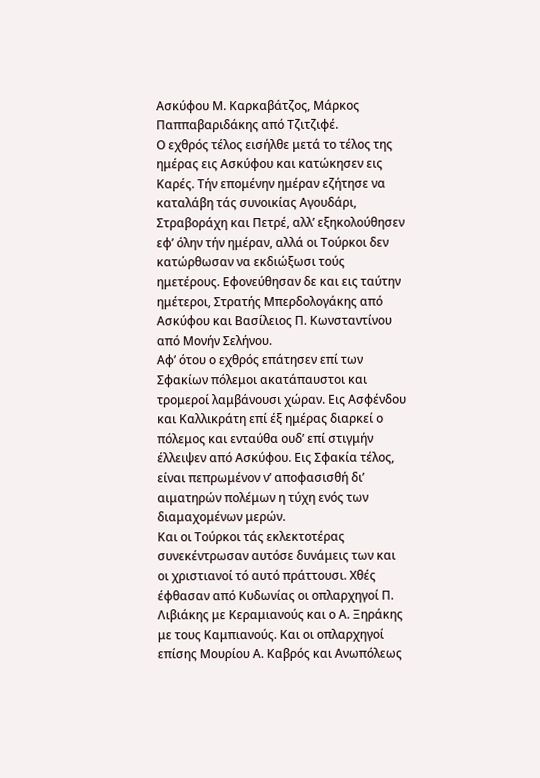Ασκύφου Μ. Καρκαβάτζος, Μάρκος Παππαβαριδάκης από Τζιτζιφέ.
Ο εχθρός τέλος εισήλθε μετά το τέλος της ημέρας εις Ασκύφου και κατώκησεν εις Καρές. Τήν επομένην ημέραν εζήτησε να καταλάβη τάς συνοικίας Αγουδάρι, Στραβοράχη και Πετρέ, αλλ’ εξηκολούθησεν εφ’ όλην τήν ημέραν, αλλά οι Τούρκοι δεν κατώρθωσαν να εκδιώξωσι τούς ημετέρους. Εφονεύθησαν δε και εις ταύτην ημέτεροι, Στρατής Μπερδολογάκης από Ασκύφου και Βασίλειος Π. Κωνσταντίνου από Μονήν Σελήνου.
Αφ’ ότου ο εχθρός επάτησεν επί των Σφακίων πόλεμοι ακατάπαυστοι και τρομεροί λαμβάνουσι χώραν. Εις Ασφένδου και Καλλικράτη επί έξ ημέρας διαρκεί ο πόλεμος και ενταύθα ουδ’ επί στιγμήν έλλειψεν από Ασκύφου. Εις Σφακία τέλος, είναι πεπρωμένον ν’ αποφασισθή δι’ αιματηρών πολέμων η τύχη ενός των διαμαχομένων μερών.
Και οι Τούρκοι τάς εκλεκτοτέρας συνεκέντρωσαν αυτόσε δυνάμεις των και οι χριστιανοί τό αυτό πράττουσι. Χθές έφθασαν από Κυδωνίας οι οπλαρχηγοί Π. Λιβιάκης με Κεραμιανούς και ο Α. Ξηράκης με τους Καμπιανούς. Και οι οπλαρχηγοί επίσης Μουρίου Α. Καβρός και Ανωπόλεως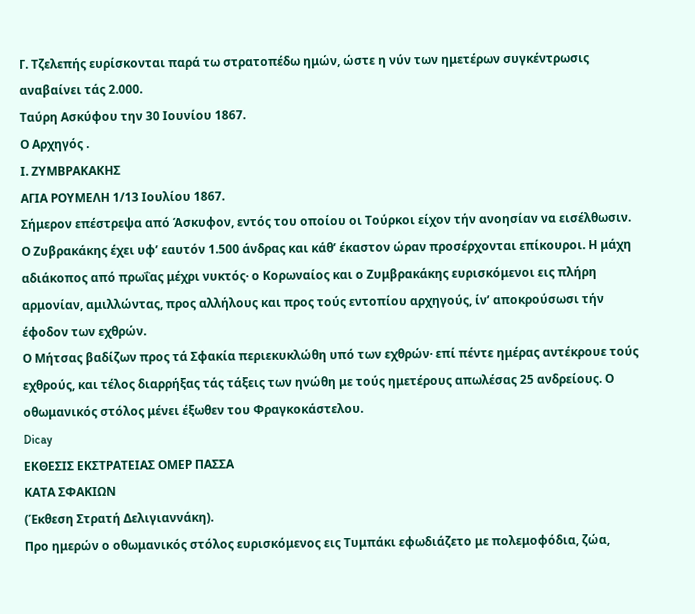Γ. Τζελεπής ευρίσκονται παρά τω στρατοπέδω ημών, ώστε η νύν των ημετέρων συγκέντρωσις αναβαίνει τάς 2.000.
Ταύρη Ασκύφου την 30 Ιουνίου 1867.
Ο Αρχηγός .
Ι. ΖΥΜΒΡΑΚΑΚΗΣ
ΑΓΙΑ ΡΟΥΜΕΛΗ 1/13 Ιουλίου 1867.
Σήμερον επέστρεψα από Άσκυφον, εντός του οποίου οι Τούρκοι είχον τήν ανοησίαν να εισέλθωσιν. Ο Ζυβρακάκης έχει υφ’ εαυτόν 1.500 άνδρας και κάθ’ έκαστον ώραν προσέρχονται επίκουροι. Η μάχη αδιάκοπος από πρωΐας μέχρι νυκτός· ο Κορωναίος και ο Ζυμβρακάκης ευρισκόμενοι εις πλήρη αρμονίαν, αμιλλώντας, προς αλλήλους και προς τούς εντοπίου αρχηγούς, ίν’ αποκρούσωσι τήν έφοδον των εχθρών.
Ο Μήτσας βαδίζων προς τά Σφακία περιεκυκλώθη υπό των εχθρών· επί πέντε ημέρας αντέκρουε τούς εχθρούς, και τέλος διαρρήξας τάς τάξεις των ηνώθη με τούς ημετέρους απωλέσας 25 ανδρείους. Ο οθωμανικός στόλος μένει έξωθεν του Φραγκοκάστελου.
Dicay
ΕΚΘΕΣΙΣ ΕΚΣΤΡΑΤΕΙΑΣ ΟΜΕΡ ΠΑΣΣΑ
ΚΑΤΑ ΣΦΑΚΙΩΝ
(Έκθεση Στρατή Δελιγιαννάκη).
Προ ημερών ο οθωμανικός στόλος ευρισκόμενος εις Τυμπάκι εφωδιάζετο με πολεμοφόδια, ζώα,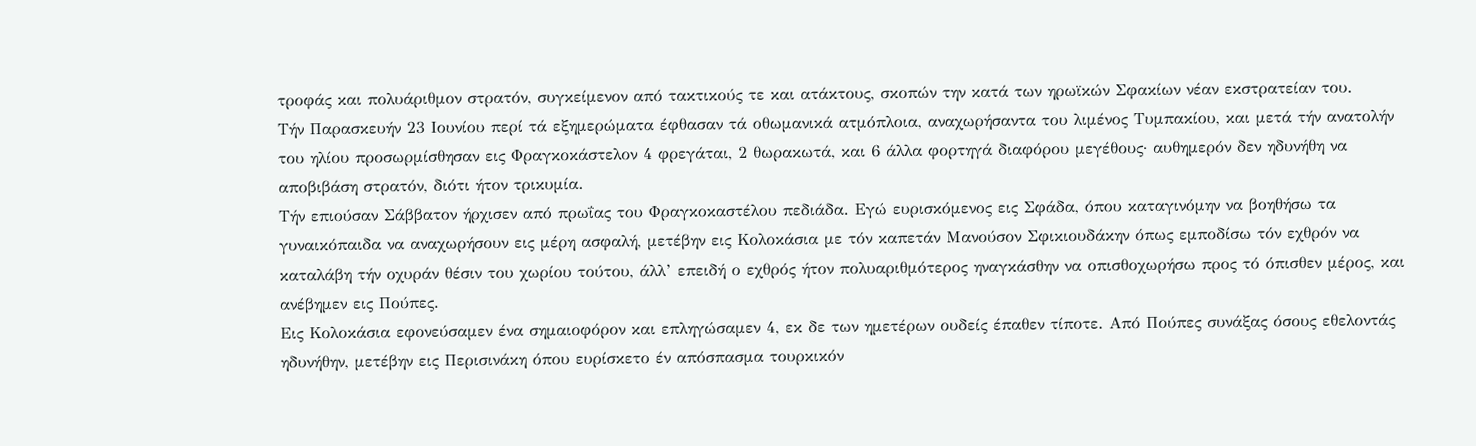τροφάς και πολυάριθμον στρατόν, συγκείμενον από τακτικούς τε και ατάκτους, σκοπών την κατά των ηρωϊκών Σφακίων νέαν εκστρατείαν του.
Τήν Παρασκευήν 23 Ιουνίου περί τά εξημερώματα έφθασαν τά οθωμανικά ατμόπλοια, αναχωρήσαντα του λιμένος Τυμπακίου, και μετά τήν ανατολήν του ηλίου προσωρμίσθησαν εις Φραγκοκάστελον 4 φρεγάται, 2 θωρακωτά, και 6 άλλα φορτηγά διαφόρου μεγέθους· αυθημερόν δεν ηδυνήθη να αποβιβάση στρατόν, διότι ήτον τρικυμία.
Τήν επιούσαν Σάββατον ήρχισεν από πρωΐας του Φραγκοκαστέλου πεδιάδα. Εγώ ευρισκόμενος εις Σφάδα, όπου καταγινόμην να βοηθήσω τα γυναικόπαιδα να αναχωρήσουν εις μέρη ασφαλή, μετέβην εις Κολοκάσια με τόν καπετάν Μανούσον Σφικιουδάκην όπως εμποδίσω τόν εχθρόν να καταλάβη τήν οχυράν θέσιν του χωρίου τούτου, άλλ’ επειδή ο εχθρός ήτον πολυαριθμότερος ηναγκάσθην να οπισθοχωρήσω προς τό όπισθεν μέρος, και ανέβημεν εις Πούπες.
Εις Κολοκάσια εφονεύσαμεν ένα σημαιοφόρον και επληγώσαμεν 4, εκ δε των ημετέρων ουδείς έπαθεν τίποτε. Από Πούπες συνάξας όσους εθελοντάς ηδυνήθην, μετέβην εις Περισινάκη όπου ευρίσκετο έν απόσπασμα τουρκικόν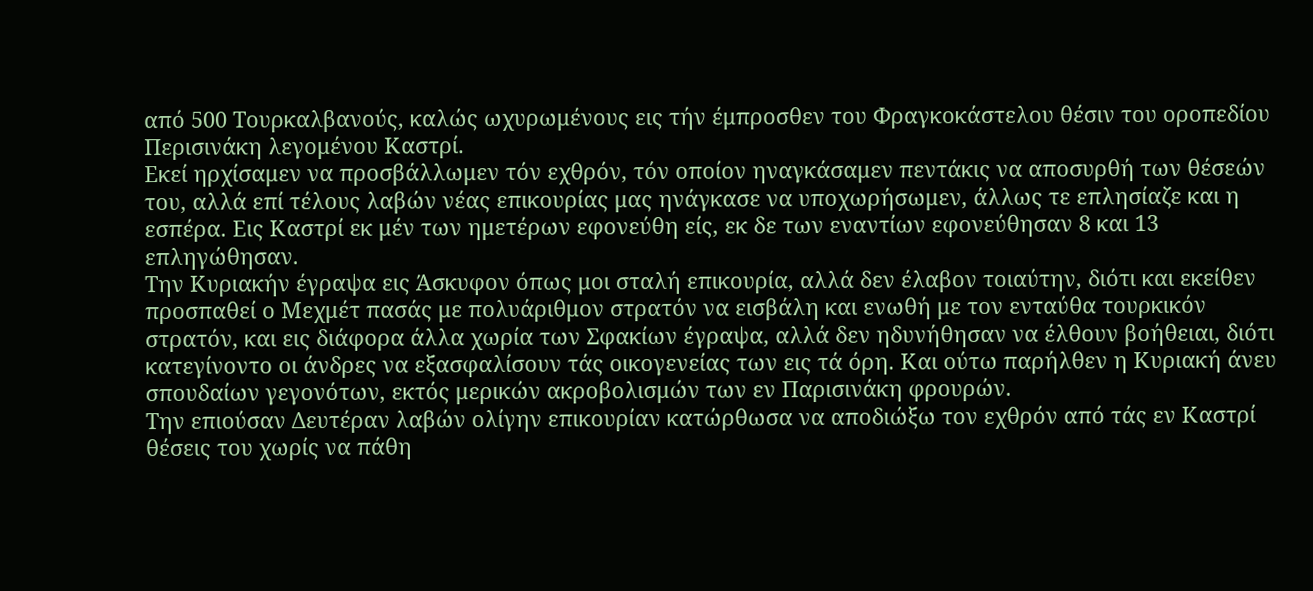από 500 Τουρκαλβανούς, καλώς ωχυρωμένους εις τήν έμπροσθεν του Φραγκοκάστελου θέσιν του οροπεδίου Περισινάκη λεγομένου Καστρί.
Εκεί ηρχίσαμεν να προσβάλλωμεν τόν εχθρόν, τόν οποίον ηναγκάσαμεν πεντάκις να αποσυρθή των θέσεών του, αλλά επί τέλους λαβών νέας επικουρίας μας ηνάγκασε να υποχωρήσωμεν, άλλως τε επλησίαζε και η εσπέρα. Εις Καστρί εκ μέν των ημετέρων εφονεύθη είς, εκ δε των εναντίων εφονεύθησαν 8 και 13 επληγώθησαν.
Την Κυριακήν έγραψα εις Άσκυφον όπως μοι σταλή επικουρία, αλλά δεν έλαβον τοιαύτην, διότι και εκείθεν προσπαθεί ο Μεχμέτ πασάς με πολυάριθμον στρατόν να εισβάλη και ενωθή με τον ενταύθα τουρκικόν στρατόν, και εις διάφορα άλλα χωρία των Σφακίων έγραψα, αλλά δεν ηδυνήθησαν να έλθουν βοήθειαι, διότι κατεγίνοντο οι άνδρες να εξασφαλίσουν τάς οικογενείας των εις τά όρη. Και ούτω παρήλθεν η Κυριακή άνευ σπουδαίων γεγονότων, εκτός μερικών ακροβολισμών των εν Παρισινάκη φρουρών.
Την επιούσαν Δευτέραν λαβών ολίγην επικουρίαν κατώρθωσα να αποδιώξω τον εχθρόν από τάς εν Καστρί θέσεις του χωρίς να πάθη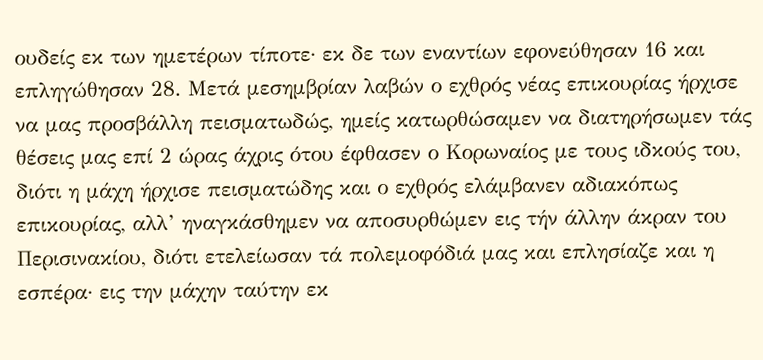ουδείς εκ των ημετέρων τίποτε· εκ δε των εναντίων εφονεύθησαν 16 και επληγώθησαν 28. Μετά μεσημβρίαν λαβών ο εχθρός νέας επικουρίας ήρχισε να μας προσβάλλη πεισματωδώς, ημείς κατωρθώσαμεν να διατηρήσωμεν τάς θέσεις μας επί 2 ώρας άχρις ότου έφθασεν ο Κορωναίος με τους ιδκούς του, διότι η μάχη ήρχισε πεισματώδης και ο εχθρός ελάμβανεν αδιακόπως επικουρίας, αλλ’ ηναγκάσθημεν να αποσυρθώμεν εις τήν άλλην άκραν του Περισινακίου, διότι ετελείωσαν τά πολεμοφόδιά μας και επλησίαζε και η εσπέρα· εις την μάχην ταύτην εκ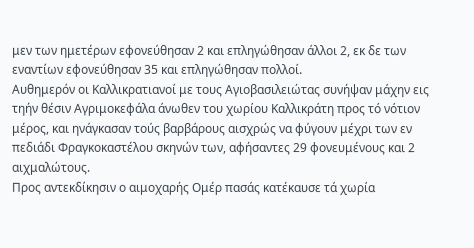μεν των ημετέρων εφονεύθησαν 2 και επληγώθησαν άλλοι 2, εκ δε των εναντίων εφονεύθησαν 35 και επληγώθησαν πολλοί.
Αυθημερόν οι Καλλικρατιανοί με τους Αγιοβασιλειώτας συνήψαν μάχην εις τηήν θέσιν Αγριμοκεφάλα άνωθεν του χωρίου Καλλικράτη προς τό νότιον μέρος, και ηνάγκασαν τούς βαρβάρους αισχρώς να φύγουν μέχρι των εν πεδιάδι Φραγκοκαστέλου σκηνών των, αφήσαντες 29 φονευμένους και 2 αιχμαλώτους.
Προς αντεκδίκησιν ο αιμοχαρής Ομέρ πασάς κατέκαυσε τά χωρία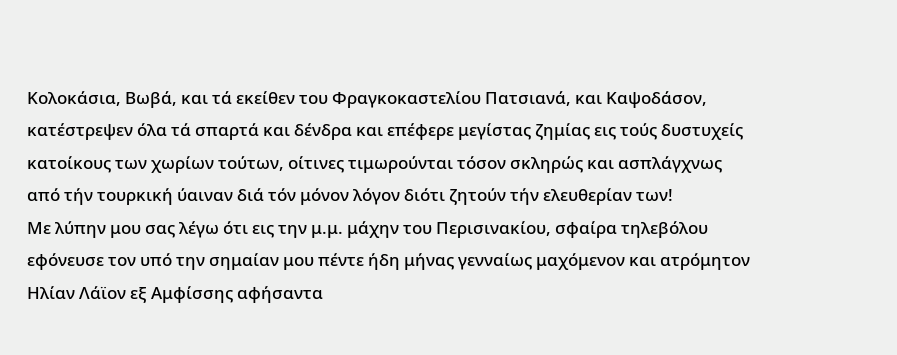Κολοκάσια, Βωβά, και τά εκείθεν του Φραγκοκαστελίου Πατσιανά, και Καψοδάσον, κατέστρεψεν όλα τά σπαρτά και δένδρα και επέφερε μεγίστας ζημίας εις τούς δυστυχείς κατοίκους των χωρίων τούτων, οίτινες τιμωρούνται τόσον σκληρώς και ασπλάγχνως από τήν τουρκική ύαιναν διά τόν μόνον λόγον διότι ζητούν τήν ελευθερίαν των!
Με λύπην μου σας λέγω ότι εις την μ.μ. μάχην του Περισινακίου, σφαίρα τηλεβόλου εφόνευσε τον υπό την σημαίαν μου πέντε ήδη μήνας γενναίως μαχόμενον και ατρόμητον Ηλίαν Λάϊον εξ Αμφίσσης αφήσαντα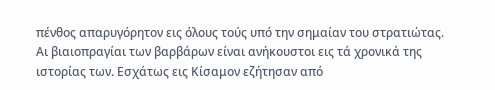πένθος απαρυγόρητον εις όλους τούς υπό την σημαίαν του στρατιώτας.
Αι βιαιοπραγίαι των βαρβάρων είναι ανήκουστοι εις τά χρονικά της ιστορίας των. Εσχάτως εις Κίσαμον εζήτησαν από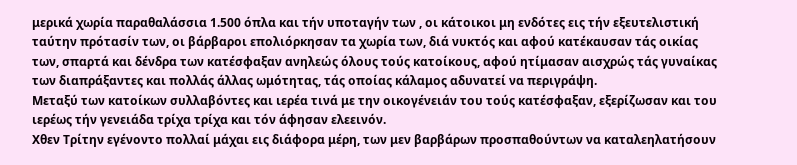μερικά χωρία παραθαλάσσια 1.500 όπλα και τήν υποταγήν των , οι κάτοικοι μη ενδότες εις τήν εξευτελιστική ταύτην πρότασίν των, οι βάρβαροι επολιόρκησαν τα χωρία των, διά νυκτός και αφού κατέκαυσαν τάς οικίας των, σπαρτά και δένδρα των κατέσφαξαν ανηλεώς όλους τούς κατοίκους, αφού ητίμασαν αισχρώς τάς γυναίκας των διαπράξαντες και πολλάς άλλας ωμότητας, τάς οποίας κάλαμος αδυνατεί να περιγράψη.
Μεταξύ των κατοίκων συλλαβόντες και ιερέα τινά με την οικογένειάν του τούς κατέσφαξαν, εξερίζωσαν και του ιερέως τήν γενειάδα τρίχα τρίχα και τόν άφησαν ελεεινόν.
Χθεν Τρίτην εγένοντο πολλαί μάχαι εις διάφορα μέρη, των μεν βαρβάρων προσπαθούντων να καταλεηλατήσουν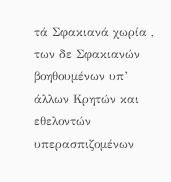τά Σφακιανά χωρία , των δε Σφακιανών βοηθουμένων υπ’ άλλων Κρητών και εθελοντών υπερασπιζομένων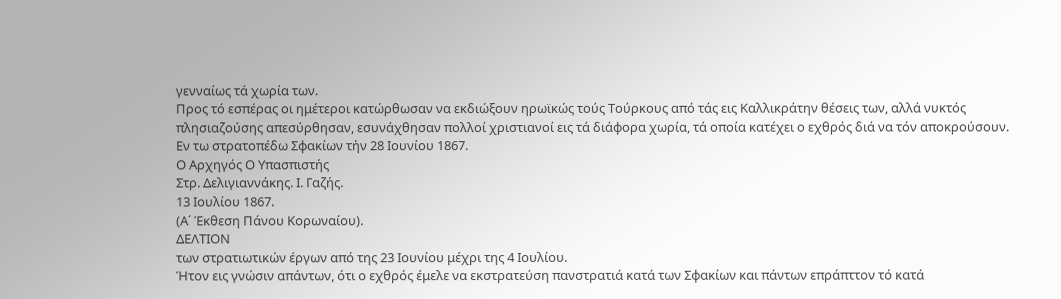γενναίως τά χωρία των.
Προς τό εσπέρας οι ημέτεροι κατώρθωσαν να εκδιώξουν ηρωϊκώς τούς Τούρκους από τάς εις Καλλικράτην θέσεις των, αλλά νυκτός πλησιαζούσης απεσύρθησαν, εσυνάχθησαν πολλοί χριστιανοί εις τά διάφορα χωρία, τά οποία κατέχει ο εχθρός διά να τόν αποκρούσουν.
Εν τω στρατοπέδω Σφακίων τήν 28 Ιουνίου 1867.
Ο Αρχηγός Ο Υπασπιστής
Στρ. Δελιγιαννάκης. Ι. Γαζής.
13 Ιουλίου 1867.
(Α΄ Έκθεση Πάνου Κορωναίου).
ΔΕΛΤΙΟΝ
των στρατιωτικών έργων από της 23 Ιουνίου μέχρι της 4 Ιουλίου.
Ήτον εις γνώσιν απάντων, ότι ο εχθρός έμελε να εκστρατεύση πανστρατιά κατά των Σφακίων και πάντων επράπττον τό κατά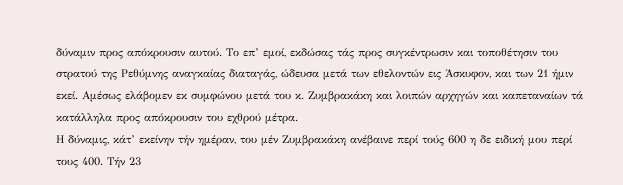δύναμιν προς απόκρουσιν αυτού. Το επ’ εμοί, εκδώσας τάς προς συγκέντρωσιν και τοποθέτησιν του στρατού της Ρεθύμνης αναγκαίας διαταγάς, ώδευσα μετά των εθελοντών εις Άσκυφον, και των 21 ήμιν εκεί. Αμέσως ελάβομεν εκ συμφώνου μετά του κ. Ζυμβρακάκη και λοιπών αρχηγών και καπεταναίων τά κατάλληλα προς απόκρουσιν του εχθρού μέτρα.
Η δύναμις, κάτ’ εκείνην τήν ημέραν, του μέν Ζυμβρακάκη ανέβαινε περί τούς 600 η δε ειδική μου περί τους 400. Τήν 23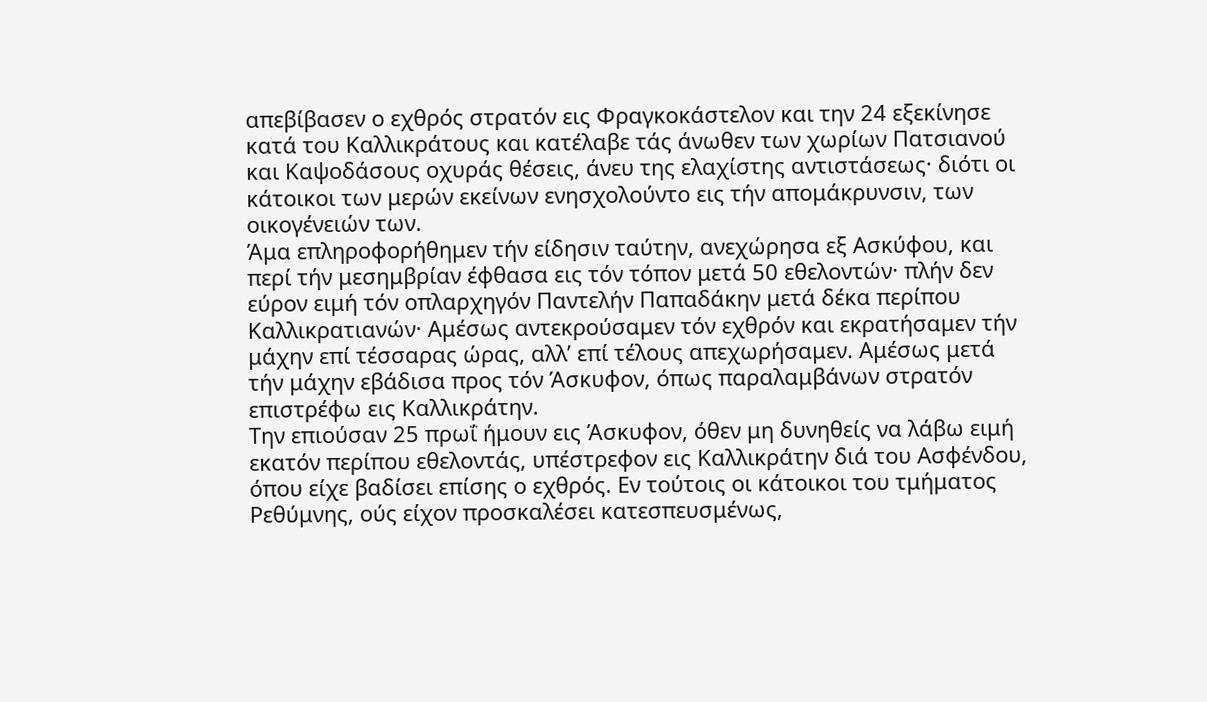απεβίβασεν ο εχθρός στρατόν εις Φραγκοκάστελον και την 24 εξεκίνησε κατά του Καλλικράτους και κατέλαβε τάς άνωθεν των χωρίων Πατσιανού και Καψοδάσους οχυράς θέσεις, άνευ της ελαχίστης αντιστάσεως· διότι οι κάτοικοι των μερών εκείνων ενησχολούντο εις τήν απομάκρυνσιν, των οικογένειών των.
Άμα επληροφορήθημεν τήν είδησιν ταύτην, ανεχώρησα εξ Ασκύφου, και περί τήν μεσημβρίαν έφθασα εις τόν τόπον μετά 50 εθελοντών· πλήν δεν εύρον ειμή τόν οπλαρχηγόν Παντελήν Παπαδάκην μετά δέκα περίπου Καλλικρατιανών· Αμέσως αντεκρούσαμεν τόν εχθρόν και εκρατήσαμεν τήν μάχην επί τέσσαρας ώρας, αλλ’ επί τέλους απεχωρήσαμεν. Αμέσως μετά τήν μάχην εβάδισα προς τόν Άσκυφον, όπως παραλαμβάνων στρατόν επιστρέφω εις Καλλικράτην.
Την επιούσαν 25 πρωΐ ήμουν εις Άσκυφον, όθεν μη δυνηθείς να λάβω ειμή εκατόν περίπου εθελοντάς, υπέστρεφον εις Καλλικράτην διά του Ασφένδου, όπου είχε βαδίσει επίσης ο εχθρός. Εν τούτοις οι κάτοικοι του τμήματος Ρεθύμνης, ούς είχον προσκαλέσει κατεσπευσμένως,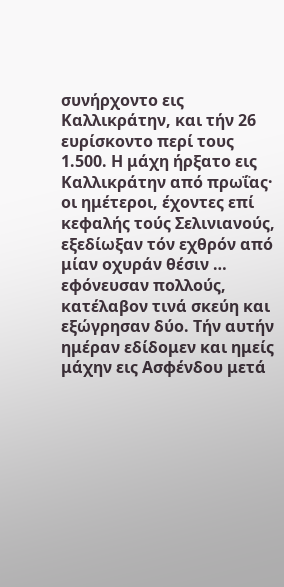συνήρχοντο εις Καλλικράτην, και τήν 26 ευρίσκοντο περί τους 1.500. Η μάχη ήρξατο εις Καλλικράτην από πρωΐας· οι ημέτεροι, έχοντες επί κεφαλής τούς Σελινιανούς, εξεδίωξαν τόν εχθρόν από μίαν οχυράν θέσιν … εφόνευσαν πολλούς, κατέλαβον τινά σκεύη και εξώγρησαν δύο. Τήν αυτήν ημέραν εδίδομεν και ημείς μάχην εις Ασφένδου μετά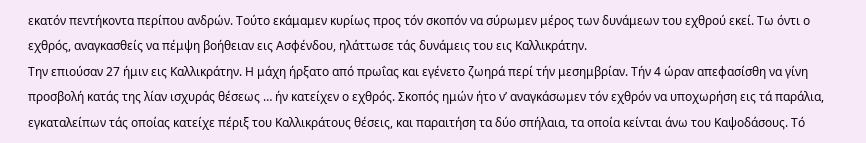εκατόν πεντήκοντα περίπου ανδρών. Τούτο εκάμαμεν κυρίως προς τόν σκοπόν να σύρωμεν μέρος των δυνάμεων του εχθρού εκεί. Τω όντι ο εχθρός, αναγκασθείς να πέμψη βοήθειαν εις Ασφένδου, ηλάττωσε τάς δυνάμεις του εις Καλλικράτην.
Την επιούσαν 27 ήμιν εις Καλλικράτην. Η μάχη ήρξατο από πρωΐας και εγένετο ζωηρά περί τήν μεσημβρίαν. Τήν 4 ώραν απεφασίσθη να γίνη προσβολή κατάς της λίαν ισχυράς θέσεως … ήν κατείχεν ο εχθρός. Σκοπός ημών ήτο ν’ αναγκάσωμεν τόν εχθρόν να υποχωρήση εις τά παράλια, εγκαταλείπων τάς οποίας κατείχε πέριξ του Καλλικράτους θέσεις, και παραιτήση τα δύο σπήλαια, τα οποία κείνται άνω του Καψοδάσους. Τό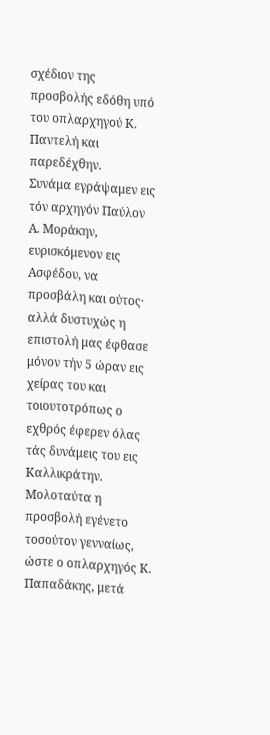σχέδιον της προσβολής εδόθη υπό του οπλαρχηγού Κ. Παντελή και παρεδέχθην.
Συνάμα εγράψαμεν εις τόν αρχηγόν Παύλον Α. Μοράκην, ευρισκόμενον εις Ασφέδου, να προσβάλη και ούτος· αλλά δυστυχώς η επιστολή μας έφθασε μόνον τήν 5 ώραν εις χείρας του και τοιουτοτρόπως ο εχθρός έφερεν όλας τάς δυνάμεις του εις Καλλικράτην. Μολοταύτα η προσβολή εγένετο τοσούτον γενναίως, ώστε ο οπλαρχηγός Κ. Παπαδάκης, μετά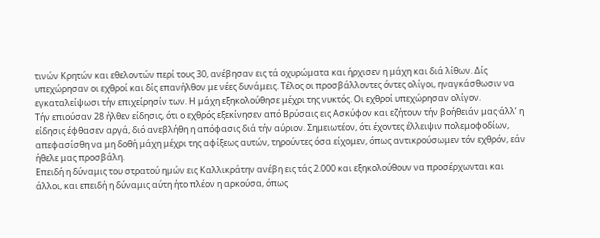τινών Κρητών και εθελοντών περί τους 30, ανέβησαν εις τά οχυρώματα και ήρχισεν η μάχη και διά λίθων. Δίς υπεχώρησαν οι εχθροί και δίς επανήλθον με νέες δυνάμεις. Τέλος οι προσβάλλοντες όντες ολίγοι, ηναγκάσθωσιν να εγκαταλείψωσι τήν επιχείρησίν των. Η μάχη εξηκολούθησε μέχρι της νυκτός. Οι εχθροί υπεχώρησαν ολίγον.
Τήν επιούσαν 28 ήλθεν είδησις, ότι ο εχθρός εξεκίνησεν από Βρύσαις εις Ασκύφον και εζήτουν τήν βοήθειάν μας·άλλ’ η είδησις έφθασεν αργά, διό ανεβλήθη η απόφασις διά τήν αύριον. Σημειωτέον, ότι έχοντες έλλειψιν πολεμοφοδίων, απεφασίσθη να μη δοθή μάχη μέχρι της αφίξεως αυτών, τηρούντες όσα είχομεν, όπως αντικρούσωμεν τόν εχθρόν, εάν ήθελε μας προσβάλη.
Επειδή η δύναμις του στρατού ημών εις Καλλικράτην ανέβη εις τάς 2.000 και εξηκολούθουν να προσέρχωνται και άλλοι, και επειδή η δύναμις αύτη ήτο πλέον η αρκούσα, όπως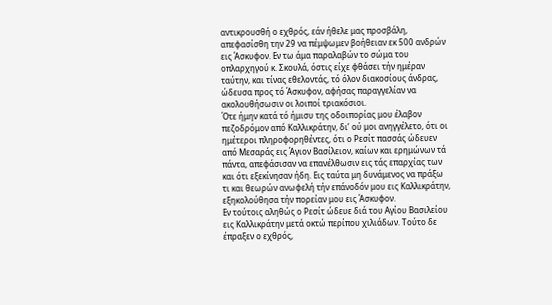αντικρουσθή ο εχθρός, εάν ήθελε μας προσβάλη, απεφασίσθη την 29 να πέμψωμεν βοήθειαν εκ 500 ανδρών εις Άσκυφον. Εν τω άμα παραλαβών το σώμα του οπλαρχηγού κ. Σκουλά, όστις είχε φθάσει τήν ημέραν ταύτην, και τίνας εθελοντάς, τό όλον διακοσίους άνδρας, ώδευσα προς τό Άσκυφον, αφήσας παραγγελίαν να ακολουθήσωσιν οι λοιποί τριακόσιοι.
Ότε ήμην κατά τό ήμισυ της οδοιπορίας μου έλαβον πεζοδρόμον από Καλλικράτην, δι’ ού μοι ανηγγέλετο, ότι οι ημέτεροι πληροφορηθέντες, ότι ο Ρεσίτ πασσάς ώδευεν από Μεσαράς εις Άγιον Βασίλειον, καίων και ερημώνων τά πάντα, απεφάσισαν να επανέλθωσιν εις τάς επαρχίας των και ότι εξεκίνησαν ήδη. Εις ταύτα μη δυνάμενος να πράξω τι και θεωρών ανωφελή τήν επάνοδόν μου εις Καλλικράτην, εξηκολούθησα τήν πορείαν μου εις Άσκυφον.
Εν τούτοις αληθώς ο Ρεσίτ ώδευε διά του Αγίου Βασιλείου εις Καλλικράτην μετά οκτώ περίπου χιλιάδων. Τούτο δε έπραξεν ο εχθρός,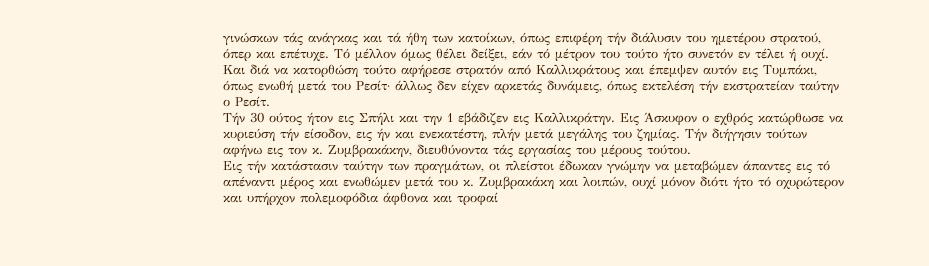γινώσκων τάς ανάγκας και τά ήθη των κατοίκων, όπως επιφέρη τήν διάλυσιν του ημετέρου στρατού, όπερ και επέτυχε. Τό μέλλον όμως θέλει δείξει, εάν τό μέτρον του τούτο ήτο συνετόν εν τέλει ή ουχί. Και διά να κατορθώση τούτο αφήρεσε στρατόν από Καλλικράτους και έπεμψεν αυτόν εις Τυμπάκι, όπως ενωθή μετά του Ρεσίτ· άλλως δεν είχεν αρκετάς δυνάμεις, όπως εκτελέση τήν εκστρατείαν ταύτην ο Ρεσίτ.
Τήν 30 ούτος ήτον εις Σπήλι και την 1 εβάδιζεν εις Καλλικράτην. Εις Άσκυφον ο εχθρός κατώρθωσε να κυριεύση τήν είσοδον, εις ήν και ενεκατέστη, πλήν μετά μεγάλης του ζημίας. Τήν διήγησιν τούτων αφήνω εις τον κ. Ζυμβρακάκην, διευθύνοντα τάς εργασίας του μέρους τούτου.
Εις τήν κατάστασιν ταύτην των πραγμάτων, οι πλείστοι έδωκαν γνώμην να μεταβώμεν άπαντες εις τό απέναντι μέρος και ενωθώμεν μετά του κ. Ζυμβρακάκη και λοιπών, ουχί μόνον διότι ήτο τό οχυρώτερον και υπήρχον πολεμοφόδια άφθονα και τροφαί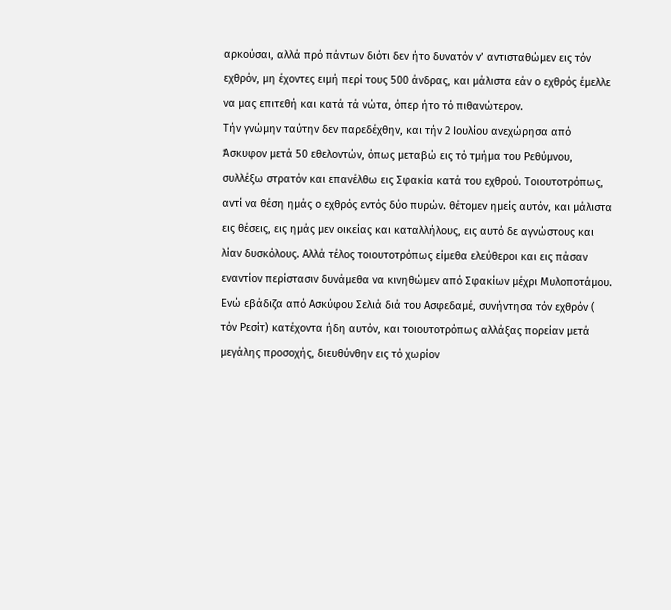αρκούσαι, αλλά πρό πάντων διότι δεν ήτο δυνατόν ν’ αντισταθώμεν εις τόν εχθρόν, μη έχοντες ειμή περί τους 500 άνδρας, και μάλιστα εάν ο εχθρός έμελλε να μας επιτεθή και κατά τά νώτα, όπερ ήτο τό πιθανώτερον.
Τήν γνώμην ταύτην δεν παρεδέχθην, και τήν 2 Ιουλίου ανεχώρησα από Άσκυφον μετά 50 εθελοντών, όπως μεταβώ εις τό τμήμα του Ρεθύμνου, συλλέξω στρατόν και επανέλθω εις Σφακία κατά του εχθρού. Τοιουτοτρόπως, αντί να θέση ημάς ο εχθρός εντός δύο πυρών. θέτομεν ημείς αυτόν, και μάλιστα εις θέσεις, εις ημάς μεν οικείας και καταλλήλους, εις αυτό δε αγνώστους και λίαν δυσκόλους. Αλλά τέλος τοιουτοτρόπως είμεθα ελεύθεροι και εις πάσαν εναντίον περίστασιν δυνάμεθα να κινηθώμεν από Σφακίων μέχρι Μυλοποτάμου.
Ενώ εβάδιζα από Ασκύφου Σελιά διά του Ασφεδαμέ, συνήντησα τόν εχθρόν ( τόν Ρεσίτ) κατέχοντα ήδη αυτόν, και τοιουτοτρόπως αλλάξας πορείαν μετά μεγάλης προσοχής, διευθύνθην εις τό χωρίον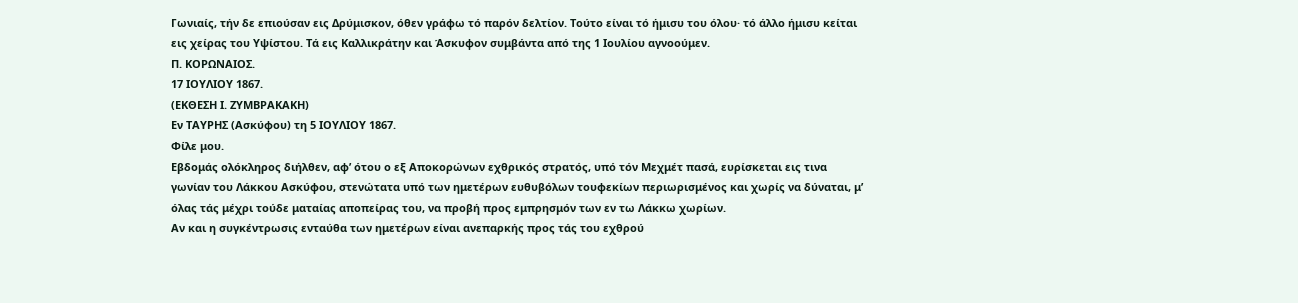Γωνιαίς, τήν δε επιούσαν εις Δρύμισκον, όθεν γράφω τό παρόν δελτίον. Τούτο είναι τό ήμισυ του όλου· τό άλλο ήμισυ κείται εις χείρας του Υψίστου. Τά εις Καλλικράτην και Άσκυφον συμβάντα από της 1 Ιουλίου αγνοούμεν.
Π. ΚΟΡΩΝΑΙΟΣ.
17 ΙΟΥΛΙΟΥ 1867.
(ΕΚΘΕΣΗ Ι. ΖΥΜΒΡΑΚΑΚΗ)
Εν ΤΑΥΡΗΣ (Ασκύφου) τη 5 ΙΟΥΛΙΟΥ 1867.
Φίλε μου.
Εβδομάς ολόκληρος διήλθεν, αφ’ ότου ο εξ Αποκορώνων εχθρικός στρατός, υπό τόν Μεχμέτ πασά, ευρίσκεται εις τινα γωνίαν του Λάκκου Ασκύφου, στενώτατα υπό των ημετέρων ευθυβόλων τουφεκίων περιωρισμένος και χωρίς να δύναται, μ’ όλας τάς μέχρι τούδε ματαίας αποπείρας του, να προβή προς εμπρησμόν των εν τω Λάκκω χωρίων.
Αν και η συγκέντρωσις ενταύθα των ημετέρων είναι ανεπαρκής προς τάς του εχθρού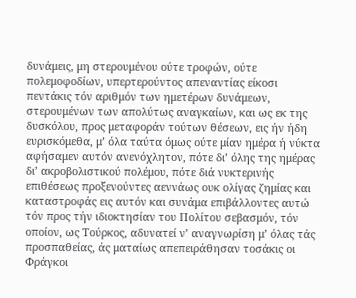δυνάμεις, μη στερουμένου ούτε τροφών, ούτε πολεμοφοδίων, υπερτερούντος απεναντίας είκοσι πεντάκις τόν αριθμόν των ημετέρων δυνάμεων, στερουμένων των απολύτως αναγκαίων, και ως εκ της δυσκόλου, προς μεταφοράν τούτων θέσεων, εις ήν ήδη ευρισκόμεθα, μ’ όλα ταύτα όμως ούτε μίαν ημέρα ή νύκτα αφήσαμεν αυτόν ανενόχλητον, πότε δι’ όλης της ημέρας δι’ ακροβολιστικού πολέμου, πότε διά νυκτερινής επιθέσεως προξενούντες αεννάως ουκ ολίγας ζημίας και καταστροφάς εις αυτόν και συνάμα επιβάλλοντες αυτώ τόν προς τήν ιδιοκτησίαν του Πολίτου σεβασμόν, τόν οποίον, ως Τούρκος, αδυνατεί ν’ αναγνωρίση μ’ όλας τάς προσπαθείας, άς ματαίως απεπειράθησαν τοσάκις οι Φράγκοι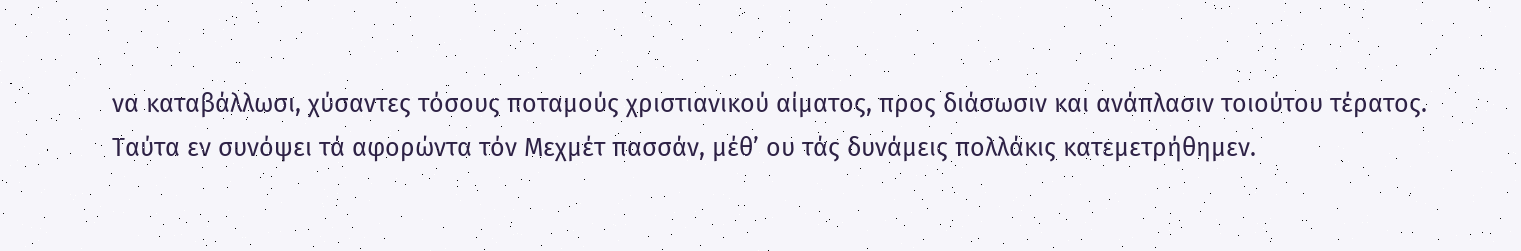να καταβάλλωσι, χύσαντες τόσους ποταμούς χριστιανικού αίματος, προς διάσωσιν και ανάπλασιν τοιούτου τέρατος.
Ταύτα εν συνόψει τά αφορώντα τόν Μεχμέτ πασσάν, μέθ’ ου τάς δυνάμεις πολλάκις κατεμετρήθημεν.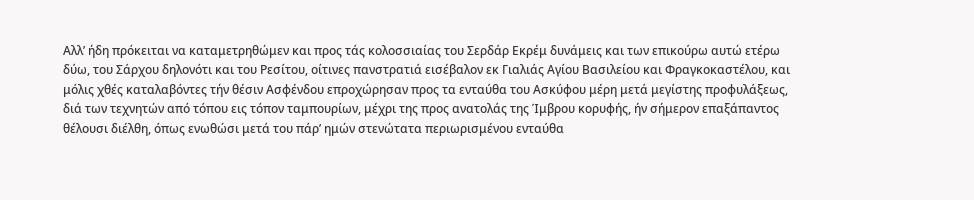Αλλ’ ήδη πρόκειται να καταμετρηθώμεν και προς τάς κολοσσιαίας του Σερδάρ Εκρέμ δυνάμεις και των επικούρω αυτώ ετέρω δύω, του Σάρχου δηλονότι και του Ρεσίτου, οίτινες πανστρατιά εισέβαλον εκ Γιαλιάς Αγίου Βασιλείου και Φραγκοκαστέλου, και μόλις χθές καταλαβόντες τήν θέσιν Ασφένδου επροχώρησαν προς τα ενταύθα του Ασκύφου μέρη μετά μεγίστης προφυλάξεως, διά των τεχνητών από τόπου εις τόπον ταμπουρίων, μέχρι της προς ανατολάς της Ίμβρου κορυφής, ήν σήμερον επαξάπαντος θέλουσι διέλθη, όπως ενωθώσι μετά του πάρ’ ημών στενώτατα περιωρισμένου ενταύθα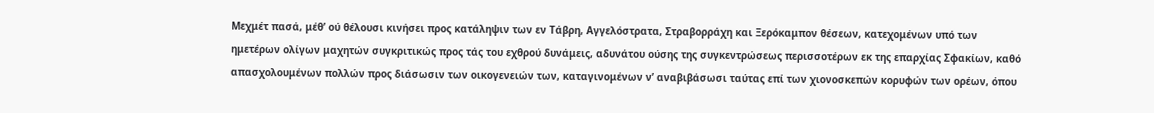Μεχμέτ πασά, μέθ’ ού θέλουσι κινήσει προς κατάληψιν των εν Τάβρη, Αγγελόστρατα, Στραβορράχη και Ξερόκαμπον θέσεων, κατεχομένων υπό των ημετέρων ολίγων μαχητών συγκριτικώς προς τάς του εχθρού δυνάμεις, αδυνάτου ούσης της συγκεντρώσεως περισσοτέρων εκ της επαρχίας Σφακίων, καθό απασχολουμένων πολλών προς διάσωσιν των οικογενειών των, καταγινομένων ν’ αναβιβάσωσι ταύτας επί των χιονοσκεπών κορυφών των ορέων, όπου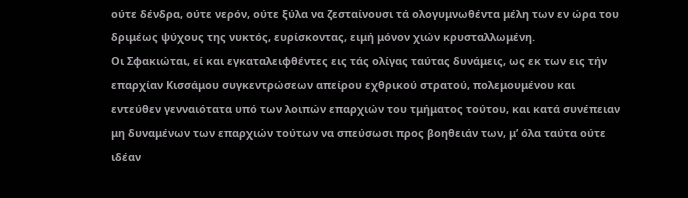ούτε δένδρα, ούτε νερόν, ούτε ξύλα να ζεσταίνουσι τά ολογυμνωθέντα μέλη των εν ώρα του δριμέως ψύχους της νυκτός, ευρίσκοντας, ειμή μόνον χιών κρυσταλλωμένη.
Οι Σφακιώται, εί και εγκαταλειφθέντες εις τάς ολίγας ταύτας δυνάμεις, ως εκ των εις τήν επαρχίαν Κισσάμου συγκεντρώσεων απείρου εχθρικού στρατού, πολεμουμένου και εντεύθεν γενναιότατα υπό των λοιπών επαρχιών του τμήματος τούτου, και κατά συνέπειαν μη δυναμένων των επαρχιών τούτων να σπεύσωσι προς βοηθειάν των, μ’ όλα ταύτα ούτε ιδέαν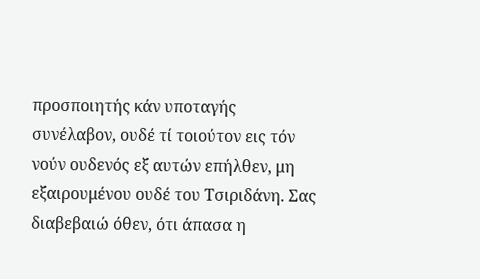προσποιητής κάν υποταγής συνέλαβον, ουδέ τί τοιούτον εις τόν νούν ουδενός εξ αυτών επήλθεν, μη εξαιρουμένου ουδέ του Τσιριδάνη. Σας διαβεβαιώ όθεν, ότι άπασα η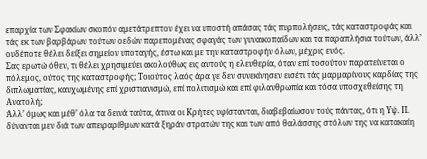επαρχία των Σφακίων σκοπόν αμετάτρεπτον έχει να υποστή απάσας τάς πυρπολήσεις, τάς καταστροφάς και τάς εκ των βαρβάρων τούτων οεδών παρεπομένας σφαγάς των γυναικοπαίδων και τα παραπλήσια τούτων, άλλ’ ουδέποτε θέλει δείξει σημείον υποταγής, έστω και με την καταστροφήν όλων, μέχρις ενός.
Σας ερωτώ όθεν, τι θέλει χρησιμεύει ακολούθως εις αυτούς η ελευθερία, όταν επί τοσούτον παρατείνεται ο πόλεμος, ούτος της καταστροφής; Τοιούτος λαός άρα γε δεν συνεκίνησεν εισέτι τάς μαρμαρίνους καρδίας της διπλωματίας, καυχωμένης επί χριστιανισμώ, επί πολιτισμώ και επί φιλανθρωπία και τόσα υποσχεθείσης τη Ανατολή;
Άλλ’ όμως και μέθ’ όλα τα δεινά ταύτα, άτινα οι Κρήτες υφίστανται, διαβεβαίωσον τούς πάντας, ότι η Υψ. Π. δύνανται μεν διά των απειραρίθμων κατά ξηράν στρατών της και των από θαλάσσης στόλων της να κατακαίη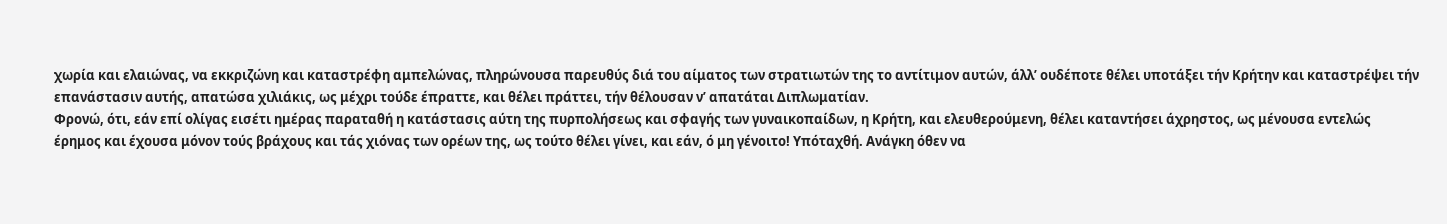χωρία και ελαιώνας, να εκκριζώνη και καταστρέφη αμπελώνας, πληρώνουσα παρευθύς διά του αίματος των στρατιωτών της το αντίτιμον αυτών, άλλ’ ουδέποτε θέλει υποτάξει τήν Κρήτην και καταστρέψει τήν επανάστασιν αυτής, απατώσα χιλιάκις, ως μέχρι τούδε έπραττε, και θέλει πράττει, τήν θέλουσαν ν’ απατάται Διπλωματίαν.
Φρονώ, ότι, εάν επί ολίγας εισέτι ημέρας παραταθή η κατάστασις αύτη της πυρπολήσεως και σφαγής των γυναικοπαίδων, η Κρήτη, και ελευθερούμενη, θέλει καταντήσει άχρηστος, ως μένουσα εντελώς έρημος και έχουσα μόνον τούς βράχους και τάς χιόνας των ορέων της, ως τούτο θέλει γίνει, και εάν, ό μη γένοιτο! Υπόταχθή. Ανάγκη όθεν να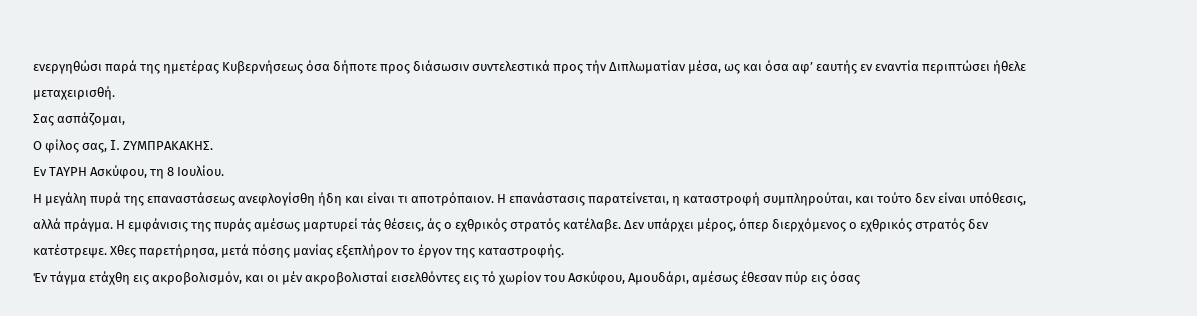ενεργηθώσι παρά της ημετέρας Κυβερνήσεως όσα δήποτε προς διάσωσιν συντελεστικά προς τήν Διπλωματίαν μέσα, ως και όσα αφ’ εαυτής εν εναντία περιπτώσει ήθελε μεταχειρισθή.
Σας ασπάζομαι,
Ο φίλος σας, I. ZΥΜΠΡΑΚΑΚΗΣ.
Εν ΤΑΥΡΗ Ασκύφου, τη 8 Ιουλίου.
Η μεγάλη πυρά της επαναστάσεως ανεφλογίσθη ήδη και είναι τι αποτρόπαιον. Η επανάστασις παρατείνεται, η καταστροφή συμπληρούται, και τούτο δεν είναι υπόθεσις, αλλά πράγμα. Η εμφάνισις της πυράς αμέσως μαρτυρεί τάς θέσεις, άς ο εχθρικός στρατός κατέλαβε. Δεν υπάρχει μέρος, όπερ διερχόμενος ο εχθρικός στρατός δεν κατέστρεψε. Χθες παρετήρησα, μετά πόσης μανίας εξεπλήρον το έργον της καταστροφής.
Έν τάγμα ετάχθη εις ακροβολισμόν, και οι μέν ακροβολισταί εισελθόντες εις τό χωρίον του Ασκύφου, Αμουδάρι, αμέσως έθεσαν πύρ εις όσας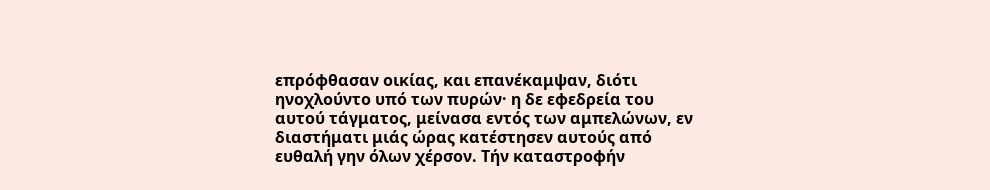επρόφθασαν οικίας, και επανέκαμψαν, διότι ηνοχλούντο υπό των πυρών· η δε εφεδρεία του αυτού τάγματος, μείνασα εντός των αμπελώνων, εν διαστήματι μιάς ώρας κατέστησεν αυτούς από ευθαλή γην όλων χέρσον. Τήν καταστροφήν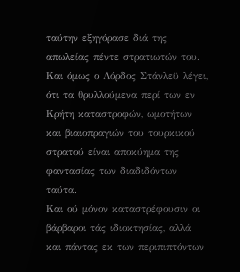ταύτην εξηγόρασε διά της απωλείας πέντε στρατιωτών του. Και όμως ο Λόρδος Στάνλεϋ λέγει, ότι τα θρυλλούμενα περί των εν Κρήτη καταστροφών, ωμοτήτων και βιαιοπραγιών του τουρκικού στρατού είναι αποκύημα της φαντασίας των διαδιδόντων ταύτα.
Και ού μόνον καταστρέφουσιν οι βάρβαροι τάς ιδιοκτησίας, αλλά και πάντας εκ των περιπιπτόντων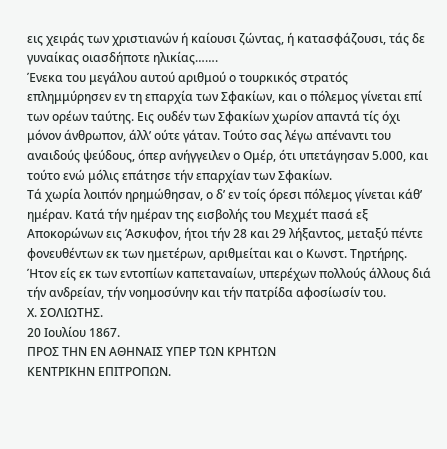εις χειράς των χριστιανών ή καίουσι ζώντας, ή κατασφάζουσι, τάς δε γυναίκας οιασδήποτε ηλικίας…….
Ένεκα του μεγάλου αυτού αριθμού ο τουρκικός στρατός επλημμύρησεν εν τη επαρχία των Σφακίων, και ο πόλεμος γίνεται επί των ορέων ταύτης. Εις ουδέν των Σφακίων χωρίον απαντά τίς όχι μόνον άνθρωπον, άλλ’ ούτε γάταν. Τούτο σας λέγω απέναντι του αναιδούς ψεύδους, όπερ ανήγγειλεν ο Ομέρ, ότι υπετάγησαν 5.000, και τούτο ενώ μόλις επάτησε τήν επαρχίαν των Σφακίων.
Τά χωρία λοιπόν ηρημώθησαν, ο δ’ εν τοίς όρεσι πόλεμος γίνεται κάθ’ ημέραν. Κατά τήν ημέραν της εισβολής του Μεχμέτ πασά εξ Αποκορώνων εις Άσκυφον, ήτοι τήν 28 και 29 λήξαντος, μεταξύ πέντε φονευθέντων εκ των ημετέρων, αριθμείται και ο Κωνστ. Τηρτήρης. Ήτον είς εκ των εντοπίων καπεταναίων, υπερέχων πολλούς άλλους διά τήν ανδρείαν, τήν νοημοσύνην και τήν πατρίδα αφοσίωσίν του.
Χ. ΣΟΛΙΩΤΗΣ.
20 Ιουλίου 1867.
ΠΡΟΣ ΤΗΝ ΕΝ ΑΘΗΝΑΙΣ ΥΠΕΡ ΤΩΝ ΚΡΗΤΩΝ
ΚΕΝΤΡΙΚΗΝ ΕΠΙΤΡΟΠΩΝ.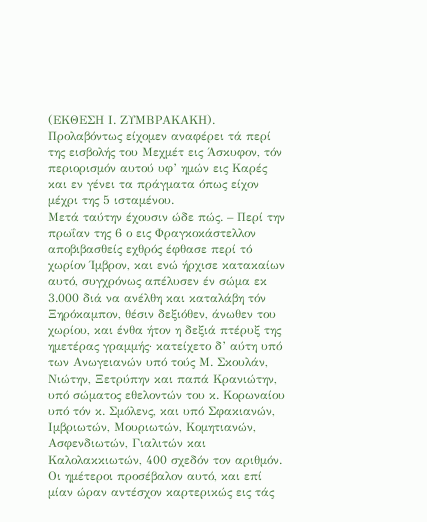(ΕΚΘΕΣΗ Ι. ΖΥΜΒΡΑΚΑΚΗ).
Προλαβόντως είχομεν αναφέρει τά περί της εισβολής του Μεχμέτ εις Άσκυφον, τόν περιορισμόν αυτού υφ’ ημών εις Καρές και εν γένει τα πράγματα όπως είχον μέχρι της 5 ισταμένου.
Μετά ταύτην έχουσιν ώδε πώς. – Περί την πρωΐαν της 6 ο εις Φραγκοκάστελλον αποβιβασθείς εχθρός έφθασε περί τό χωρίον Ίμβρον, και ενώ ήρχισε κατακαίων αυτό, συγχρόνως απέλυσεν έν σώμα εκ 3.000 διά να ανέλθη και καταλάβη τόν Ξηρόκαμπον, θέσιν δεξιόθεν, άνωθεν του χωρίου, και ένθα ήτον η δεξιά πτέρυξ της ημετέρας γραμμής· κατείχετο δ’ αύτη υπό των Ανωγειανών υπό τούς Μ. Σκουλάν, Νιώτην, Ξετρύπην και παπά Κρανιώτην, υπό σώματος εθελοντών του κ. Κορωναίου υπό τόν κ. Σμόλενς, και υπό Σφακιανών, Ιμβριωτών, Μουριωτών, Κομητιανών, Ασφενδιωτών, Γιαλιτών και Καλολακκιωτών, 400 σχεδόν τον αριθμόν.
Οι ημέτεροι προσέβαλον αυτό, και επί μίαν ώραν αντέσχον καρτερικώς εις τάς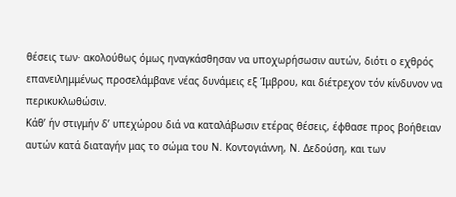θέσεις των· ακολούθως όμως ηναγκάσθησαν να υποχωρήσωσιν αυτών, διότι ο εχθρός επανειλημμένως προσελάμβανε νέας δυνάμεις εξ Ίμβρου, και διέτρεχον τόν κίνδυνον να περικυκλωθώσιν.
Κάθ’ ήν στιγμήν δ’ υπεχώρου διά να καταλάβωσιν ετέρας θέσεις, έφθασε προς βοήθειαν αυτών κατά διαταγήν μας το σώμα του Ν. Κοντογιάννη, Ν. Δεδούση, και των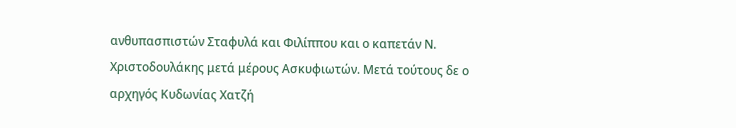ανθυπασπιστών Σταφυλά και Φιλίππου και ο καπετάν Ν. Χριστοδουλάκης μετά μέρους Ασκυφιωτών. Μετά τούτους δε ο αρχηγός Κυδωνίας Χατζή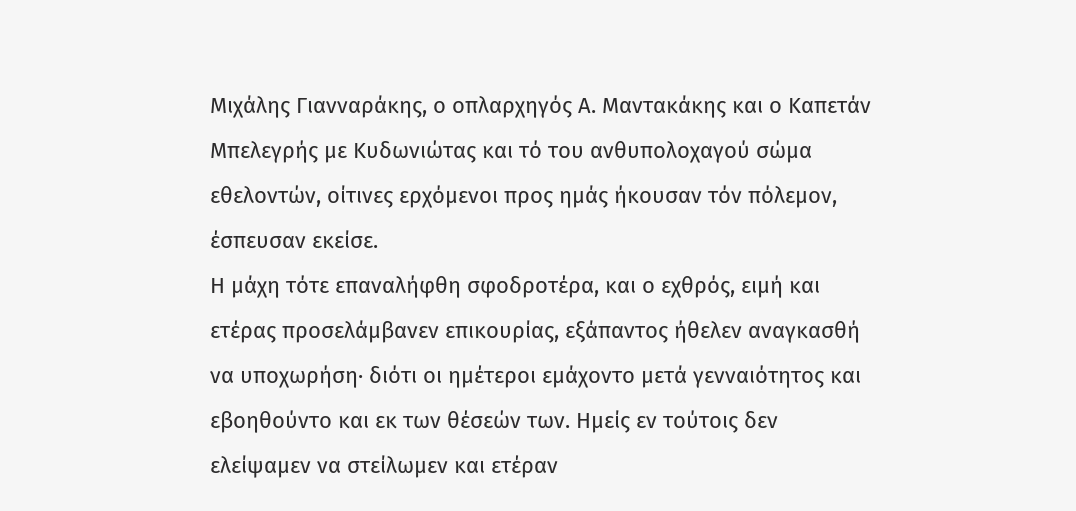Μιχάλης Γιανναράκης, ο οπλαρχηγός Α. Μαντακάκης και ο Καπετάν Μπελεγρής με Κυδωνιώτας και τό του ανθυπολοχαγού σώμα εθελοντών, οίτινες ερχόμενοι προς ημάς ήκουσαν τόν πόλεμον, έσπευσαν εκείσε.
Η μάχη τότε επαναλήφθη σφοδροτέρα, και ο εχθρός, ειμή και ετέρας προσελάμβανεν επικουρίας, εξάπαντος ήθελεν αναγκασθή να υποχωρήση· διότι οι ημέτεροι εμάχοντο μετά γενναιότητος και εβοηθούντο και εκ των θέσεών των. Ημείς εν τούτοις δεν ελείψαμεν να στείλωμεν και ετέραν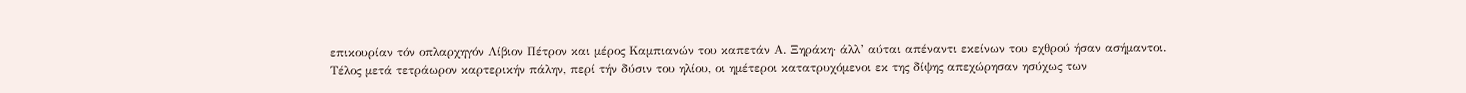επικουρίαν τόν οπλαρχηγόν Λίβιον Πέτρον και μέρος Καμπιανών του καπετάν Α. Ξηράκη· άλλ’ αύται απέναντι εκείνων του εχθρού ήσαν ασήμαντοι.
Τέλος μετά τετράωρον καρτερικήν πάλην, περί τήν δύσιν του ηλίου, οι ημέτεροι κατατρυχόμενοι εκ της δίψης απεχώρησαν ησύχως των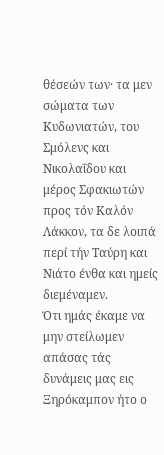θέσεών των· τα μεν σώματα των Κυδωνιατών, του Σμόλενς και Νικολαΐδου και μέρος Σφακιωτών προς τόν Καλόν Λάκκον, τα δε λοιπά περί τήν Ταύρη και Νιάτο ένθα και ημείς διεμέναμεν.
Ότι ημάς έκαμε να μην στείλωμεν απάσας τάς δυνάμεις μας εις Ξηρόκαμπον ήτο ο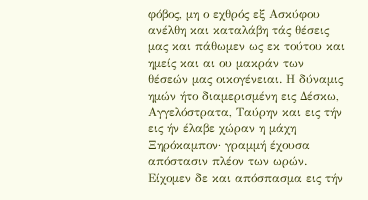φόβος, μη ο εχθρός εξ Ασκύφου ανέλθη και καταλάβη τάς θέσεις μας και πάθωμεν ως εκ τούτου και ημείς και αι ου μακράν των θέσεών μας οικογένειαι. Η δύναμις ημών ήτο διαμερισμένη εις Δέσκω, Αγγελόστρατα, Ταύρην και εις τήν εις ήν έλαβε χώραν η μάχη Ξηρόκαμπον· γραμμή έχουσα απόστασιν πλέον των ωρών. Είχομεν δε και απόσπασμα εις τήν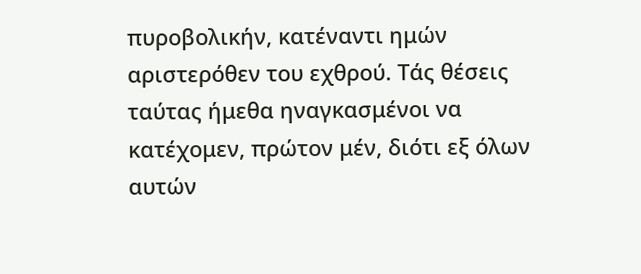πυροβολικήν, κατέναντι ημών αριστερόθεν του εχθρού. Τάς θέσεις ταύτας ήμεθα ηναγκασμένοι να κατέχομεν, πρώτον μέν, διότι εξ όλων αυτών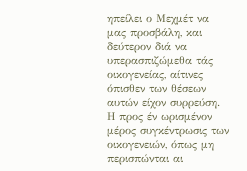ηπείλει ο Μεχμέτ να μας προσβάλη, και δεύτερον διά να υπερασπιζώμεθα τάς οικογενείας, αίτινες όπισθεν των θέσεων αυτών είχον συρρεύση.
Η προς έν ωρισμένον μέρος συγκέντρωσις των οικογενειών, όπως μη περισπώνται αι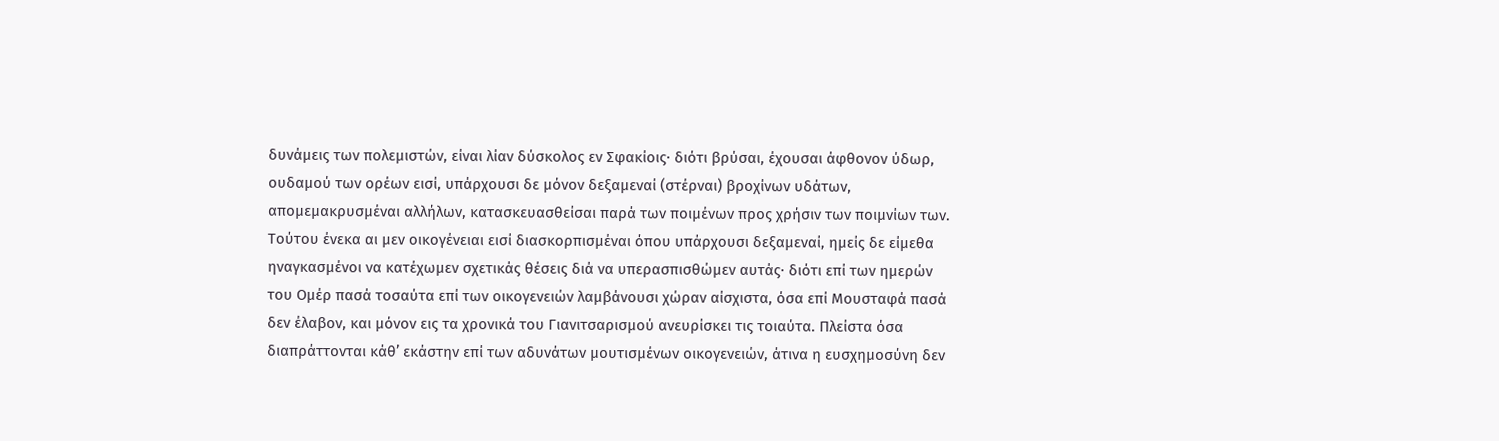δυνάμεις των πολεμιστών, είναι λίαν δύσκολος εν Σφακίοις· διότι βρύσαι, έχουσαι άφθονον ύδωρ, ουδαμού των ορέων εισί, υπάρχουσι δε μόνον δεξαμεναί (στέρναι) βροχίνων υδάτων, απομεμακρυσμέναι αλλήλων, κατασκευασθείσαι παρά των ποιμένων προς χρήσιν των ποιμνίων των. Τούτου ένεκα αι μεν οικογένειαι εισί διασκορπισμέναι όπου υπάρχουσι δεξαμεναί, ημείς δε είμεθα ηναγκασμένοι να κατέχωμεν σχετικάς θέσεις διά να υπερασπισθώμεν αυτάς· διότι επί των ημερών του Ομέρ πασά τοσαύτα επί των οικογενειών λαμβάνουσι χώραν αίσχιστα, όσα επί Μουσταφά πασά δεν έλαβον, και μόνον εις τα χρονικά του Γιανιτσαρισμού ανευρίσκει τις τοιαύτα. Πλείστα όσα διαπράττονται κάθ’ εκάστην επί των αδυνάτων μουτισμένων οικογενειών, άτινα η ευσχημοσύνη δεν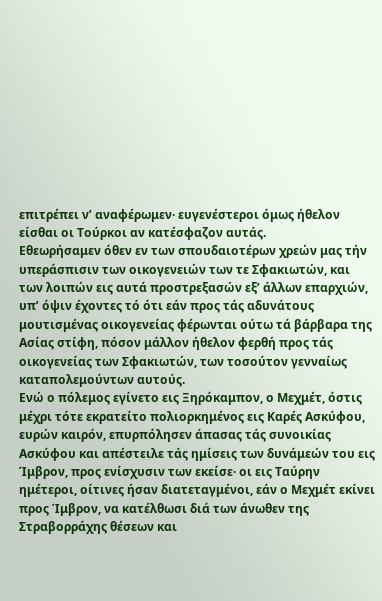επιτρέπει ν’ αναφέρωμεν· ευγενέστεροι όμως ήθελον είσθαι οι Τούρκοι αν κατέσφαζον αυτάς.
Εθεωρήσαμεν όθεν εν των σπουδαιοτέρων χρεών μας τήν υπεράσπισιν των οικογενειών των τε Σφακιωτών, και των λοιπών εις αυτά προστρεξασών εξ’ άλλων επαρχιών, υπ’ όψιν έχοντες τό ότι εάν προς τάς αδυνάτους μουτισμένας οικογενείας φέρωνται ούτω τά βάρβαρα της Ασίας στίφη, πόσον μάλλον ήθελον φερθή προς τάς οικογενείας των Σφακιωτών, των τοσούτον γενναίως καταπολεμούντων αυτούς.
Ενώ ο πόλεμος εγίνετο εις Ξηρόκαμπον, ο Μεχμέτ, όστις μέχρι τότε εκρατείτο πολιορκημένος εις Καρές Ασκύφου, ευρών καιρόν, επυρπόλησεν άπασας τάς συνοικίας Ασκύφου και απέστειλε τάς ημίσεις των δυνάμεών του εις Ίμβρον, προς ενίσχυσιν των εκείσε· οι εις Ταύρην ημέτεροι, οίτινες ήσαν διατεταγμένοι, εάν ο Μεχμέτ εκίνει προς Ίμβρον, να κατέλθωσι διά των άνωθεν της Στραβορράχης θέσεων και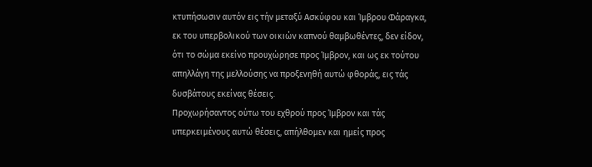κτυπήσωσιν αυτόν εις τήν μεταξύ Ασκύφου και Ίμβρου Φάραγκα, εκ του υπερβολικού των οικιών καπνού θαμβωθέντες, δεν είδον, ότι το σώμα εκείνο προυχώρησε προς Ίμβρον, και ως εκ τούτου απηλλάγη της μελλούσης να προξενηθή αυτώ φθοράς, εις τάς δυσβάτους εκείνας θέσεις.
Προχωρήσαντος ούτω του εχθρού προς Ίμβρον και τάς υπερκειμένους αυτώ θέσεις, απήλθομεν και ημείς προς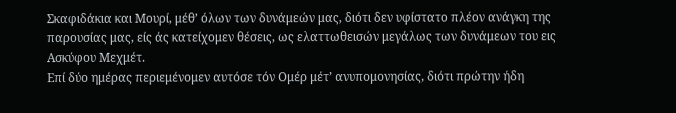Σκαφιδάκια και Μουρί, μέθ’ όλων των δυνάμεών μας, διότι δεν υφίστατο πλέον ανάγκη της παρουσίας μας, είς άς κατείχομεν θέσεις, ως ελαττωθεισών μεγάλως των δυνάμεων του εις Ασκύφου Μεχμέτ.
Επί δύο ημέρας περιεμένομεν αυτόσε τόν Ομέρ μέτ’ ανυπομονησίας, διότι πρώτην ήδη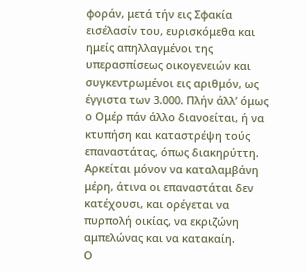φοράν, μετά τήν εις Σφακία εισέλασίν του, ευρισκόμεθα και ημείς απηλλαγμένοι της υπερασπίσεως οικογενειών και συγκεντρωμένοι εις αριθμόν, ως έγγιστα των 3.000. Πλήν άλλ’ όμως ο Ομέρ πάν άλλο διανοείται, ή να κτυπήση και καταστρέψη τούς επαναστάτας, όπως διακηρύττη. Αρκείται μόνον να καταλαμβάνη μέρη, άτινα οι επαναστάται δεν κατέχουσι, και ορέγεται να πυρπολή οικίας, να εκριζώνη αμπελώνας και να κατακαίη.
Ο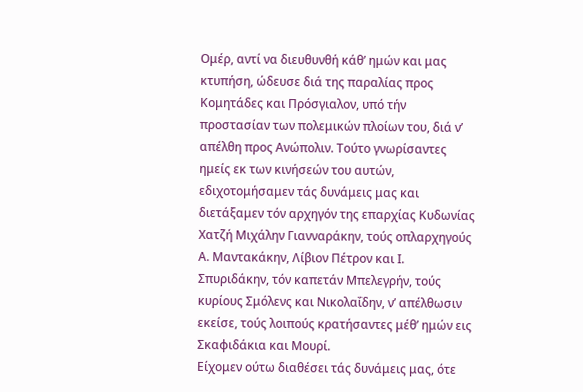Ομέρ, αντί να διευθυνθή κάθ’ ημών και μας κτυπήση, ώδευσε διά της παραλίας προς Κομητάδες και Πρόσγιαλον, υπό τήν προστασίαν των πολεμικών πλοίων του, διά ν’ απέλθη προς Ανώπολιν. Τούτο γνωρίσαντες ημείς εκ των κινήσεών του αυτών, εδιχοτομήσαμεν τάς δυνάμεις μας και διετάξαμεν τόν αρχηγόν της επαρχίας Κυδωνίας Χατζή Μιχάλην Γιανναράκην, τούς οπλαρχηγούς Α. Μαντακάκην, Λίβιον Πέτρον και Ι. Σπυριδάκην, τόν καπετάν Μπελεγρήν, τούς κυρίους Σμόλενς και Νικολαΐδην, ν’ απέλθωσιν εκείσε, τούς λοιπούς κρατήσαντες μέθ’ ημών εις Σκαφιδάκια και Μουρί.
Είχομεν ούτω διαθέσει τάς δυνάμεις μας, ότε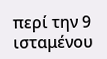περί την 9 ισταμένου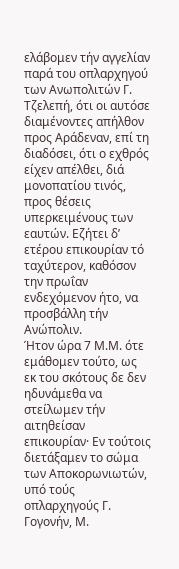ελάβομεν τήν αγγελίαν παρά του οπλαρχηγού των Ανωπολιτών Γ. Τζελεπή, ότι οι αυτόσε διαμένοντες απήλθον προς Αράδεναν, επί τη διαδόσει, ότι ο εχθρός είχεν απέλθει, διά μονοπατίου τινός, προς θέσεις υπερκειμένους των εαυτών. Εζήτει δ’ ετέρου επικουρίαν τό ταχύτερον, καθόσον την πρωΐαν ενδεχόμενον ήτο, να προσβάλλη τήν Ανώπολιν.
Ήτον ώρα 7 Μ.Μ. ότε εμάθομεν τούτο, ως εκ του σκότους δε δεν ηδυνάμεθα να στείλωμεν τήν αιτηθείσαν επικουρίαν· Εν τούτοις διετάξαμεν το σώμα των Αποκορωνιωτών, υπό τούς οπλαρχηγούς Γ. Γογονήν, Μ.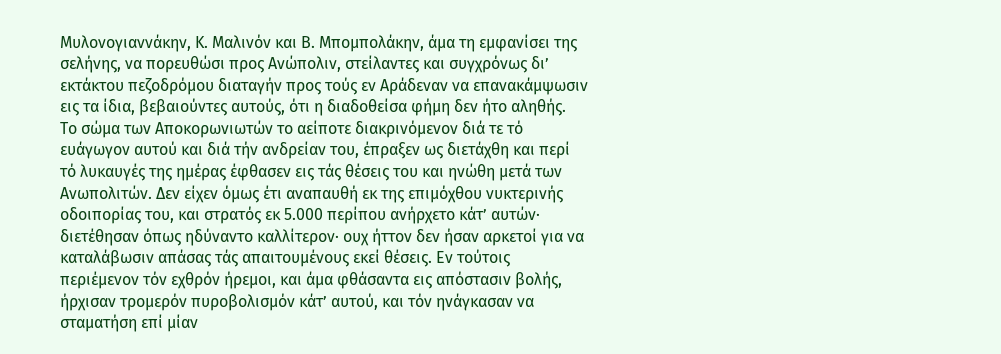Μυλονογιαννάκην, Κ. Μαλινόν και Β. Μπομπολάκην, άμα τη εμφανίσει της σελήνης, να πορευθώσι προς Ανώπολιν, στείλαντες και συγχρόνως δι’ εκτάκτου πεζοδρόμου διαταγήν προς τούς εν Αράδεναν να επανακάμψωσιν εις τα ίδια, βεβαιούντες αυτούς, ότι η διαδοθείσα φήμη δεν ήτο αληθής.
Το σώμα των Αποκορωνιωτών το αείποτε διακρινόμενον διά τε τό ευάγωγον αυτού και διά τήν ανδρείαν του, έπραξεν ως διετάχθη και περί τό λυκαυγές της ημέρας έφθασεν εις τάς θέσεις του και ηνώθη μετά των Ανωπολιτών. Δεν είχεν όμως έτι αναπαυθή εκ της επιμόχθου νυκτερινής οδοιπορίας του, και στρατός εκ 5.000 περίπου ανήρχετο κάτ’ αυτών· διετέθησαν όπως ηδύναντο καλλίτερον· ουχ ήττον δεν ήσαν αρκετοί για να καταλάβωσιν απάσας τάς απαιτουμένους εκεί θέσεις. Εν τούτοις περιέμενον τόν εχθρόν ήρεμοι, και άμα φθάσαντα εις απόστασιν βολής, ήρχισαν τρομερόν πυροβολισμόν κάτ’ αυτού, και τόν ηνάγκασαν να σταματήση επί μίαν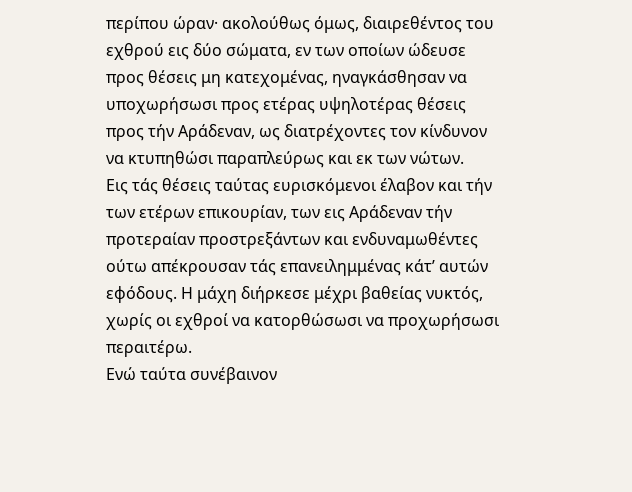περίπου ώραν· ακολούθως όμως, διαιρεθέντος του εχθρού εις δύο σώματα, εν των οποίων ώδευσε προς θέσεις μη κατεχομένας, ηναγκάσθησαν να υποχωρήσωσι προς ετέρας υψηλοτέρας θέσεις προς τήν Αράδεναν, ως διατρέχοντες τον κίνδυνον να κτυπηθώσι παραπλεύρως και εκ των νώτων.
Εις τάς θέσεις ταύτας ευρισκόμενοι έλαβον και τήν των ετέρων επικουρίαν, των εις Αράδεναν τήν προτεραίαν προστρεξάντων και ενδυναμωθέντες ούτω απέκρουσαν τάς επανειλημμένας κάτ’ αυτών εφόδους. Η μάχη διήρκεσε μέχρι βαθείας νυκτός, χωρίς οι εχθροί να κατορθώσωσι να προχωρήσωσι περαιτέρω.
Ενώ ταύτα συνέβαινον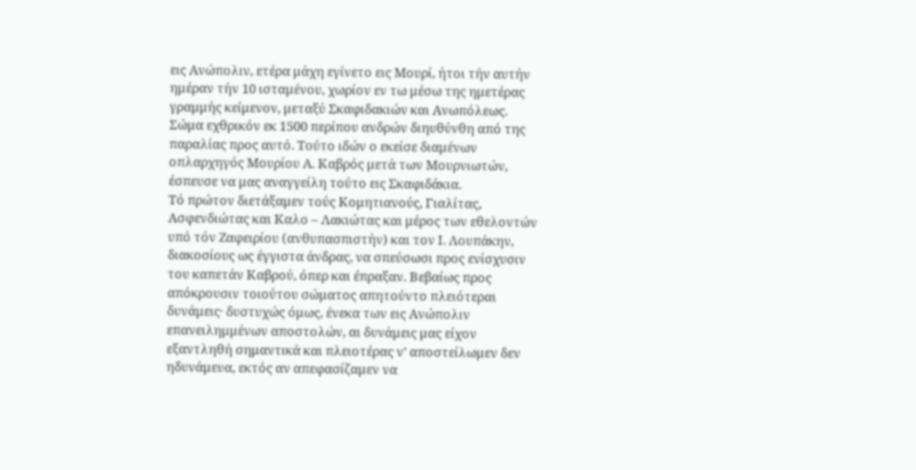εις Ανώπολιν, ετέρα μάχη εγίνετο εις Μουρί, ήτοι τήν αυτήν ημέραν τήν 10 ισταμένου, χωρίον εν τω μέσω της ημετέρας γραμμής κείμενον, μεταξύ Σκαφιδακιών και Ανωπόλεως.
Σώμα εχθρικόν εκ 1500 περίπου ανδρών διηυθύνθη από της παραλίας προς αυτό. Τούτο ιδών ο εκείσε διαμένων οπλαρχηγός Μουρίου Α. Καβρός μετά των Μουρνιωτών, έσπευσε να μας αναγγείλη τούτο εις Σκαφιδάκια.
Τό πρώτον διετάξαμεν τούς Κομητιανούς, Γιαλίτας, Ασφενδιώτας και Καλο – Λακιώτας και μέρος των εθελοντών υπό τόν Ζαφειρίου (ανθυπασπιστήν) και τον Ι. Λουπάκην, διακοσίους ως έγγιστα άνδρας, να σπεύσωσι προς ενίσχυσιν του καπετάν Καβρού, όπερ και έπραξαν. Βεβαίως προς απόκρουσιν τοιούτου σώματος απητούντο πλειότεραι δυνάμεις· δυστυχώς όμως, ένεκα των εις Ανώπολιν επανειλημμένων αποστολών, αι δυνάμεις μας είχον εξαντληθή σημαντικά και πλειοτέρας ν’ αποστείλωμεν δεν ηδυνάμευα, εκτός αν απεφασίζαμεν να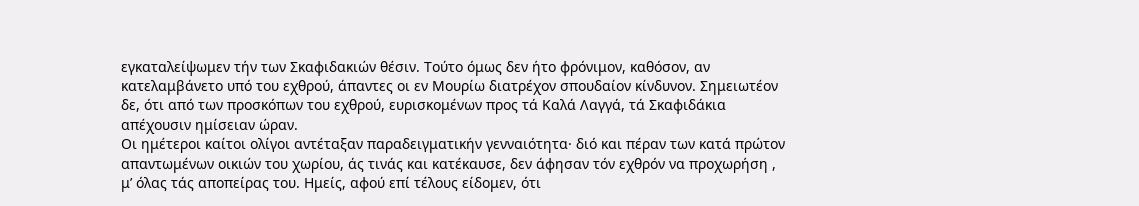εγκαταλείψωμεν τήν των Σκαφιδακιών θέσιν. Τούτο όμως δεν ήτο φρόνιμον, καθόσον, αν κατελαμβάνετο υπό του εχθρού, άπαντες οι εν Μουρίω διατρέχον σπουδαίον κίνδυνον. Σημειωτέον δε, ότι από των προσκόπων του εχθρού, ευρισκομένων προς τά Καλά Λαγγά, τά Σκαφιδάκια απέχουσιν ημίσειαν ώραν.
Οι ημέτεροι καίτοι ολίγοι αντέταξαν παραδειγματικήν γενναιότητα· διό και πέραν των κατά πρώτον απαντωμένων οικιών του χωρίου, άς τινάς και κατέκαυσε, δεν άφησαν τόν εχθρόν να προχωρήση , μ’ όλας τάς αποπείρας του. Ημείς, αφού επί τέλους είδομεν, ότι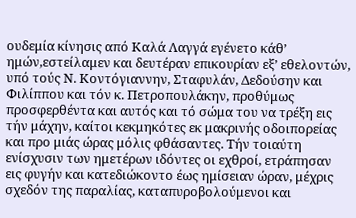ουδεμία κίνησις από Καλά Λαγγά εγένετο κάθ’ ημών,εστείλαμεν και δευτέραν επικουρίαν εξ’ εθελοντών, υπό τούς Ν. Κοντόγιαννην, Σταφυλάν, Δεδούσην και Φιλίππου και τόν κ. Πετροπουλάκην, προθύμως προσφερθέντα και αυτός και τό σώμα του να τρέξη εις τήν μάχην, καίτοι κεκμηκότες εκ μακρινής οδοιπορείας και προ μιάς ώρας μόλις φθάσαντες. Τήν τοιαύτη ενίσχυσιν των ημετέρων ιδόντες οι εχθροί, ετράπησαν εις φυγήν και κατεδιώκοντο έως ημίσειαν ώραν, μέχρις σχεδόν της παραλίας, καταπυροβολούμενοι και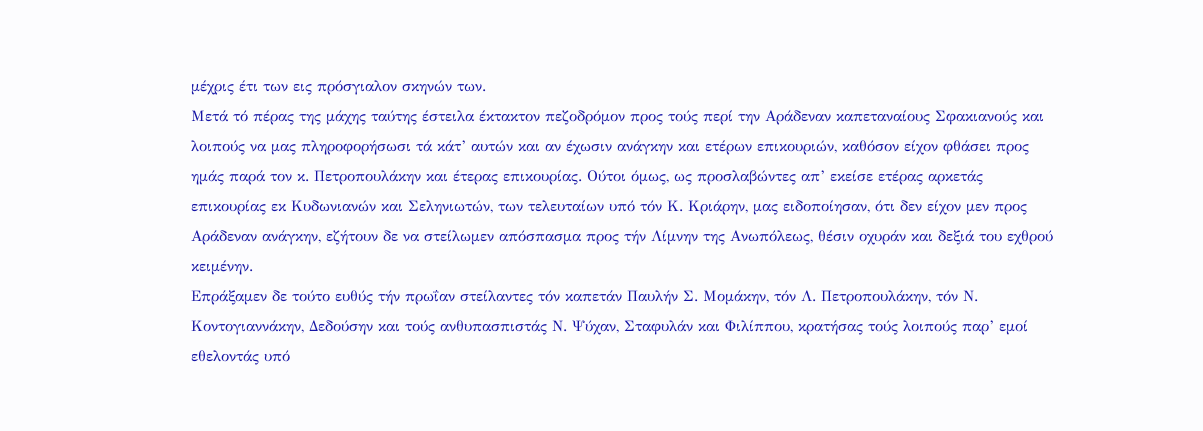μέχρις έτι των εις πρόσγιαλον σκηνών των.
Μετά τό πέρας της μάχης ταύτης έστειλα έκτακτον πεζοδρόμον προς τούς περί την Αράδεναν καπεταναίους Σφακιανούς και λοιπούς να μας πληροφορήσωσι τά κάτ’ αυτών και αν έχωσιν ανάγκην και ετέρων επικουριών, καθόσον είχον φθάσει προς ημάς παρά τον κ. Πετροπουλάκην και έτερας επικουρίας. Ούτοι όμως, ως προσλαβώντες απ’ εκείσε ετέρας αρκετάς επικουρίας εκ Κυδωνιανών και Σεληνιωτών, των τελευταίων υπό τόν Κ. Κριάρην, μας ειδοποίησαν, ότι δεν είχον μεν προς Αράδεναν ανάγκην, εζήτουν δε να στείλωμεν απόσπασμα προς τήν Λίμνην της Ανωπόλεως, θέσιν οχυράν και δεξιά του εχθρού κειμένην.
Επράξαμεν δε τούτο ευθύς τήν πρωΐαν στείλαντες τόν καπετάν Παυλήν Σ. Μομάκην, τόν Λ. Πετροπουλάκην, τόν Ν. Κοντογιαννάκην, Δεδούσην και τούς ανθυπασπιστάς Ν. Ψύχαν, Σταφυλάν και Φιλίππου, κρατήσας τούς λοιπούς παρ’ εμοί εθελοντάς υπό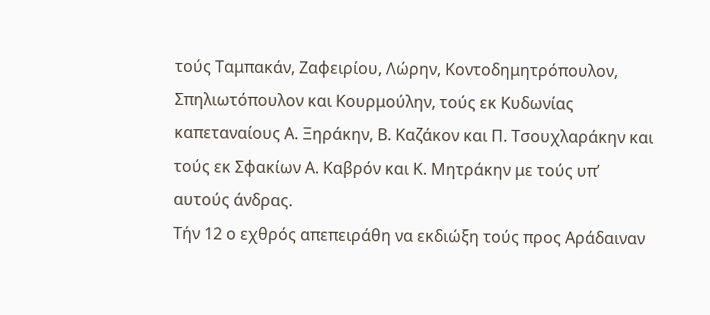τούς Ταμπακάν, Ζαφειρίου, Λώρην, Κοντοδημητρόπουλον, Σπηλιωτόπουλον και Κουρμούλην, τούς εκ Κυδωνίας καπεταναίους Α. Ξηράκην, Β. Καζάκον και Π. Τσουχλαράκην και τούς εκ Σφακίων Α. Καβρόν και Κ. Μητράκην με τούς υπ’ αυτούς άνδρας.
Τήν 12 ο εχθρός απεπειράθη να εκδιώξη τούς προς Αράδαιναν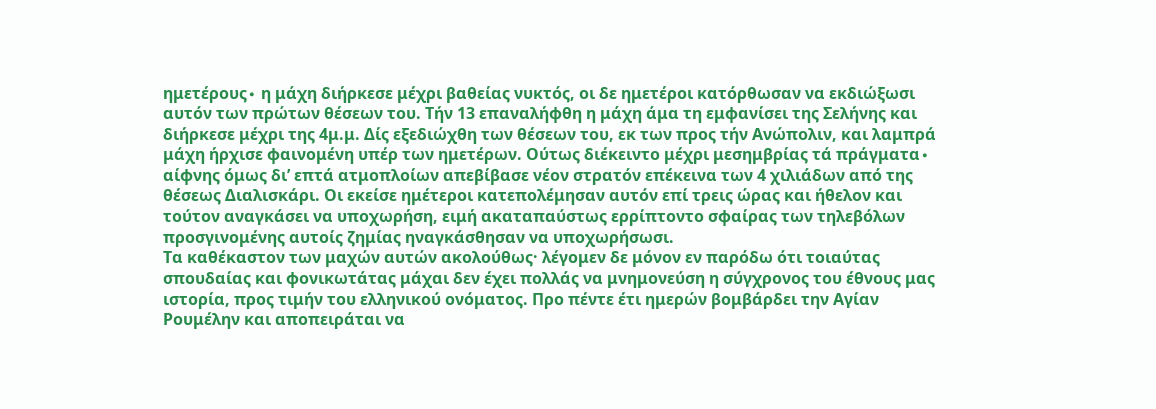ημετέρους∙ η μάχη διήρκεσε μέχρι βαθείας νυκτός, οι δε ημετέροι κατόρθωσαν να εκδιώξωσι αυτόν των πρώτων θέσεων του. Τήν 13 επαναλήφθη η μάχη άμα τη εμφανίσει της Σελήνης και διήρκεσε μέχρι της 4μ.μ. Δίς εξεδιώχθη των θέσεων του, εκ των προς τήν Ανώπολιν, και λαμπρά μάχη ήρχισε φαινομένη υπέρ των ημετέρων. Ούτως διέκειντο μέχρι μεσημβρίας τά πράγματα∙ αίφνης όμως δι’ επτά ατμοπλοίων απεβίβασε νέον στρατόν επέκεινα των 4 χιλιάδων από της θέσεως Διαλισκάρι. Οι εκείσε ημέτεροι κατεπολέμησαν αυτόν επί τρεις ώρας και ήθελον και τούτον αναγκάσει να υποχωρήση, ειμή ακαταπαύστως ερρίπτοντο σφαίρας των τηλεβόλων προσγινομένης αυτοίς ζημίας ηναγκάσθησαν να υποχωρήσωσι.
Τα καθέκαστον των μαχών αυτών ακολούθως· λέγομεν δε μόνον εν παρόδω ότι τοιαύτας σπουδαίας και φονικωτάτας μάχαι δεν έχει πολλάς να μνημονεύση η σύγχρονος του έθνους μας ιστορία, προς τιμήν του ελληνικού ονόματος. Προ πέντε έτι ημερών βομβάρδει την Αγίαν Ρουμέλην και αποπειράται να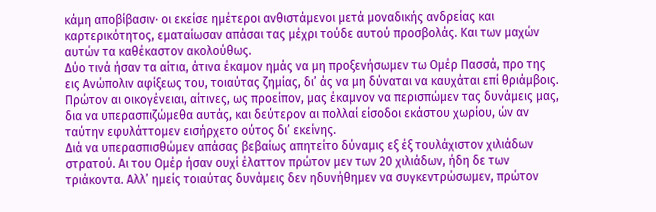κάμη αποβίβασιν∙ οι εκείσε ημέτεροι ανθιστάμενοι μετά μοναδικής ανδρείας και καρτερικότητος, εματαίωσαν απάσαι τας μέχρι τούδε αυτού προσβολάς. Και των μαχών αυτών τα καθέκαστον ακολούθως.
Δύο τινά ήσαν τα αίτια, άτινα έκαμον ημάς να μη προξενήσωμεν τω Ομέρ Πασσά, προ της εις Ανώπολιν αφίξεως του, τοιαύτας ζημίας, δι’ άς να μη δύναται να καυχάται επί θριάμβοις. Πρώτον αι οικογένειαι, αίτινες, ως προείπον, μας έκαμνον να περισπώμεν τας δυνάμεις μας, δια να υπερασπιζώμεθα αυτάς, και δεύτερον αι πολλαί είσοδοι εκάστου χωρίου, ών αν ταύτην εφυλάττομεν εισήρχετο ούτος δι’ εκείνης.
Διά να υπερασπισθώμεν απάσας βεβαίως απητείτο δύναμις εξ έξ τουλάχιστον χιλιάδων στρατού. Αι του Ομέρ ήσαν ουχί έλαττον πρώτον μεν των 20 χιλιάδων, ήδη δε των τριάκοντα. Αλλ’ ημείς τοιαύτας δυνάμεις δεν ηδυνήθημεν να συγκεντρώσωμεν, πρώτον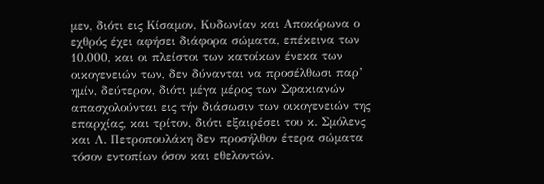μεν, διότι εις Κίσαμον, Κυδωνίαν και Αποκόρωνα ο εχθρός έχει αφήσει διάφορα σώματα, επέκεινα των 10.000, και οι πλείστοι των κατοίκων ένεκα των οικογενειών των, δεν δύνανται να προσέλθωσι παρ’ ημίν, δεύτερον, διότι μέγα μέρος των Σφακιανών απασχολούνται εις τήν διάσωσιν των οικογενειών της επαρχίας, και τρίτον, διότι εξαιρέσει του κ. Σμόλενς και Λ. Πετροπουλάκη δεν προσήλθον έτερα σώματα τόσον εντοπίων όσον και εθελοντών.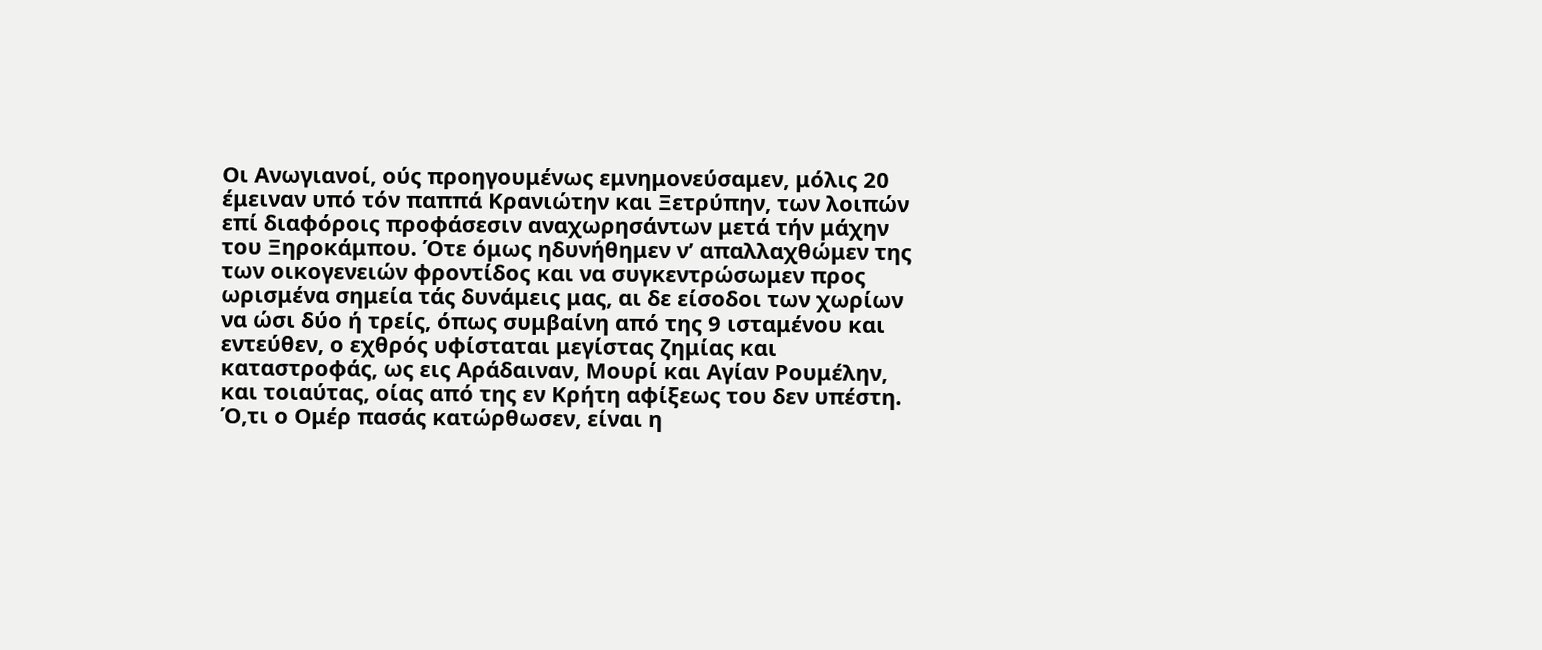Οι Ανωγιανοί, ούς προηγουμένως εμνημονεύσαμεν, μόλις 20 έμειναν υπό τόν παππά Κρανιώτην και Ξετρύπην, των λοιπών επί διαφόροις προφάσεσιν αναχωρησάντων μετά τήν μάχην του Ξηροκάμπου. Ότε όμως ηδυνήθημεν ν’ απαλλαχθώμεν της των οικογενειών φροντίδος και να συγκεντρώσωμεν προς ωρισμένα σημεία τάς δυνάμεις μας, αι δε είσοδοι των χωρίων να ώσι δύο ή τρείς, όπως συμβαίνη από της 9 ισταμένου και εντεύθεν, ο εχθρός υφίσταται μεγίστας ζημίας και καταστροφάς, ως εις Αράδαιναν, Μουρί και Αγίαν Ρουμέλην, και τοιαύτας, οίας από της εν Κρήτη αφίξεως του δεν υπέστη.
Ό,τι ο Ομέρ πασάς κατώρθωσεν, είναι η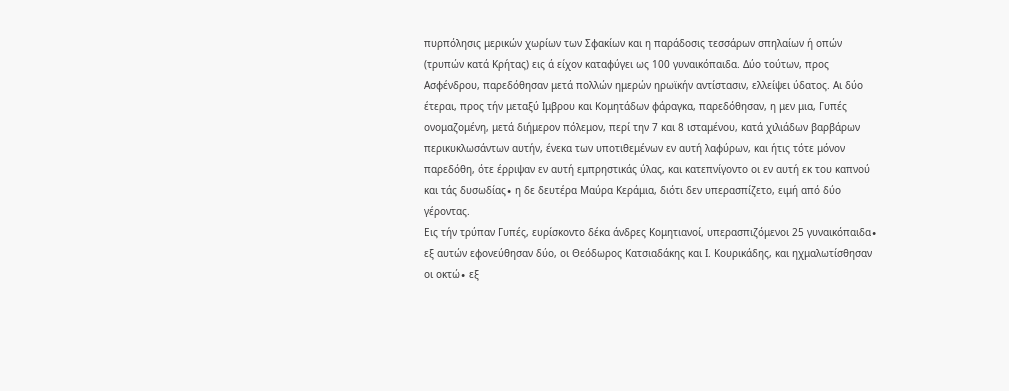πυρπόλησις μερικών χωρίων των Σφακίων και η παράδοσις τεσσάρων σπηλαίων ή οπών (τρυπών κατά Κρήτας) εις ά είχον καταφύγει ως 100 γυναικόπαιδα. Δύο τούτων, προς Ασφένδρου, παρεδόθησαν μετά πολλών ημερών ηρωϊκήν αντίστασιν, ελλείψει ύδατος. Αι δύο έτεραι, προς τήν μεταξύ Ιμβρου και Κομητάδων φάραγκα, παρεδόθησαν, η μεν μια, Γυπές ονομαζομένη, μετά διήμερον πόλεμον, περί την 7 και 8 ισταμένου, κατά χιλιάδων βαρβάρων περικυκλωσάντων αυτήν, ένεκα των υποτιθεμένων εν αυτή λαφύρων, και ήτις τότε μόνον παρεδόθη, ότε έρριψαν εν αυτή εμπρηστικάς ύλας, και κατεπνίγοντο οι εν αυτή εκ του καπνού και τάς δυσωδίας∙ η δε δευτέρα Μαύρα Κεράμια, διότι δεν υπερασπίζετο, ειμή από δύο γέροντας.
Εις τήν τρύπαν Γυπές, ευρίσκοντο δέκα άνδρες Κομητιανοί, υπερασπιζόμενοι 25 γυναικόπαιδα∙ εξ αυτών εφονεύθησαν δύο, οι Θεόδωρος Κατσιαδάκης και Ι. Κουρικάδης, και ηχμαλωτίσθησαν οι οκτώ∙ εξ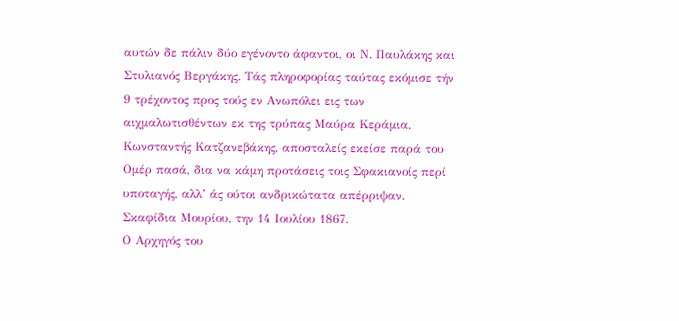αυτών δε πάλιν δύο εγένοντο άφαντοι, οι Ν. Παυλάκης και Στυλιανός Βεργάκης. Τάς πληροφορίας ταύτας εκόμισε τήν 9 τρέχοντος προς τούς εν Ανωπόλει εις των αιχμαλωτισθέντων εκ της τρύπας Μαύρα Κεράμια, Κωνσταντής Κατζανεβάκης, αποσταλείς εκείσε παρά του Ομέρ πασά, δια να κάμη προτάσεις τοις Σφακιανοίς περί υποταγής, αλλ’ άς ούτοι ανδρικώτατα απέρριψαν.
Σκαφίδια Μουρίου, την 14 Ιουλίου 1867.
Ο Αρχηγός του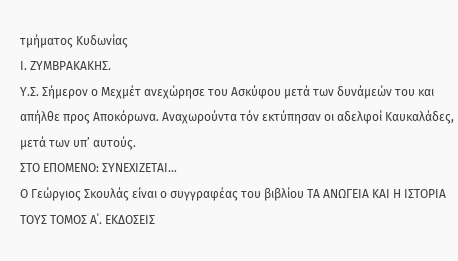τμήματος Κυδωνίας
Ι. ΖΥΜΒΡΑΚΑΚΗΣ.
Υ.Σ. Σήμερον ο Μεχμέτ ανεχώρησε του Ασκύφου μετά των δυνάμεών του και απήλθε προς Αποκόρωνα. Αναχωρούντα τόν εκτύπησαν οι αδελφοί Καυκαλάδες, μετά των υπ’ αυτούς.
ΣΤΟ ΕΠΟΜΕΝΟ: ΣΥΝΕΧΙΖΕΤΑΙ…
Ο Γεώργιος Σκουλάς είναι ο συγγραφέας του βιβλίου ΤΑ ΑΝΩΓΕΙΑ ΚΑΙ Η ΙΣΤΟΡΙΑ ΤΟΥΣ ΤΟΜΟΣ Α΄. ΕΚΔΟΣΕΙΣ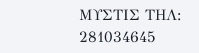ΜΥΣΤΙΣ ΤΗΛ: 281034645